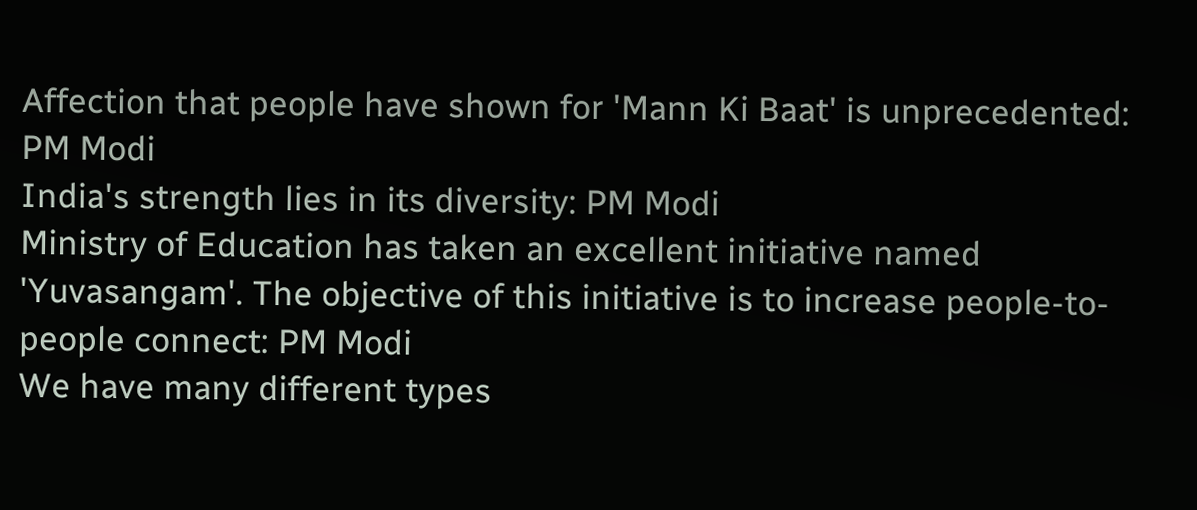Affection that people have shown for 'Mann Ki Baat' is unprecedented: PM Modi
India's strength lies in its diversity: PM Modi
Ministry of Education has taken an excellent initiative named 'Yuvasangam'. The objective of this initiative is to increase people-to-people connect: PM Modi
We have many different types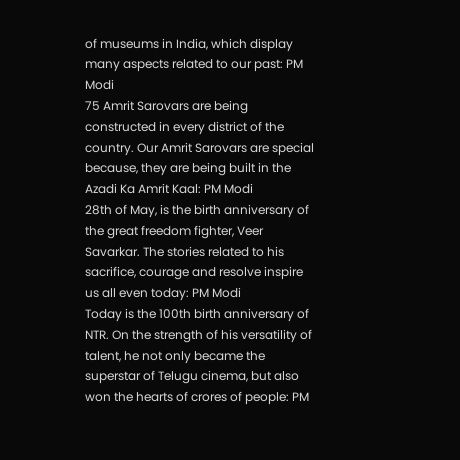of museums in India, which display many aspects related to our past: PM Modi
75 Amrit Sarovars are being constructed in every district of the country. Our Amrit Sarovars are special because, they are being built in the Azadi Ka Amrit Kaal: PM Modi
28th of May, is the birth anniversary of the great freedom fighter, Veer Savarkar. The stories related to his sacrifice, courage and resolve inspire us all even today: PM Modi
Today is the 100th birth anniversary of NTR. On the strength of his versatility of talent, he not only became the superstar of Telugu cinema, but also won the hearts of crores of people: PM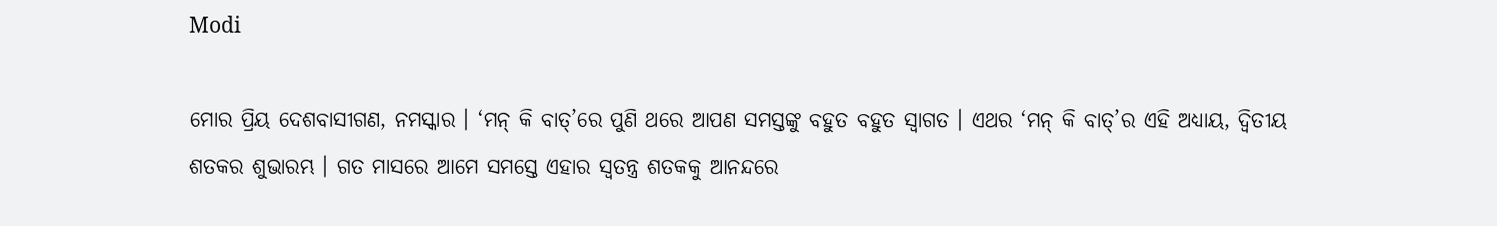Modi

ମୋର ପ୍ରିୟ ଦେଶବାସୀଗଣ, ନମସ୍କାର । ‘ମନ୍ କି ବାତ୍‌’ରେ ପୁଣି ଥରେ ଆପଣ ସମସ୍ତଙ୍କୁ ବହୁତ ବହୁତ ସ୍ୱାଗତ । ଏଥର ‘ମନ୍ କି ବାତ୍‌’ର ଏହି ଅଧ୍ୟାୟ, ଦ୍ୱିତୀୟ ଶତକର ଶୁଭାରମ୍ଭ । ଗତ ମାସରେ ଆମେ ସମସ୍ତେ ଏହାର ସ୍ୱତନ୍ତ୍ର ଶତକକୁ ଆନନ୍ଦରେ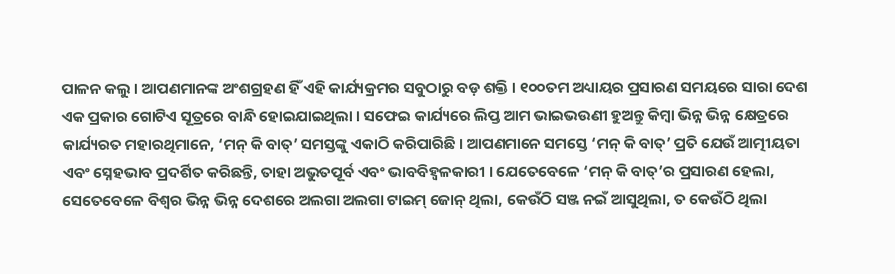ପାଳନ କଲୁ । ଆପଣମାନଙ୍କ ଅଂଶଗ୍ରହଣ ହିଁ ଏହି କାର୍ଯ୍ୟକ୍ରମର ସବୁଠାରୁ ବଡ଼ ଶକ୍ତି । ୧୦୦ତମ ଅଧ୍ୟାୟର ପ୍ରସାରଣ ସମୟରେ ସାରା ଦେଶ ଏକ ପ୍ରକାର ଗୋଟିଏ ସୂତ୍ରରେ ବାନ୍ଧି ହୋଇଯାଇଥିଲା । ସଫେଇ କାର୍ଯ୍ୟରେ ଲିପ୍ତ ଆମ ଭାଇଭଉଣୀ ହୁଅନ୍ତୁ କିମ୍ବା ଭିନ୍ନ ଭିନ୍ନ କ୍ଷେତ୍ରରେ କାର୍ଯ୍ୟରତ ମହାରଥିମାନେ, ‘ମନ୍ କି ବାତ୍‌’ ସମସ୍ତଙ୍କୁ ଏକାଠି କରିପାରିଛି । ଆପଣମାନେ ସମସ୍ତେ ‘ମନ୍ କି ବାତ୍‌’ ପ୍ରତି ଯେଉଁ ଆତ୍ମୀୟତା ଏବଂ ସ୍ନେହଭାବ ପ୍ରଦର୍ଶିତ କରିଛନ୍ତି, ତାହା ଅଭୁତପୂର୍ବ ଏବଂ ଭାବବିହ୍ୱଳକାରୀ । ଯେତେବେଳେ ‘ମନ୍ କି ବାତ୍‌’ର ପ୍ରସାରଣ ହେଲା, ସେତେବେଳେ ବିଶ୍ୱର ଭିନ୍ନ ଭିନ୍ନ ଦେଶରେ ଅଲଗା ଅଲଗା ଟାଇମ୍ ଜୋନ୍ ଥିଲା, କେଉଁଠି ସଞ୍ଜ ନଇଁ ଆସୁଥିଲା, ତ କେଉଁଠି ଥିଲା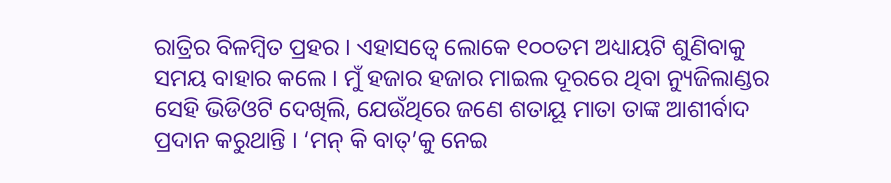ରାତ୍ରିର ବିଳମ୍ବିତ ପ୍ରହର । ଏହାସତ୍ୱେ ଲୋକେ ୧୦୦ତମ ଅଧ୍ୟାୟଟି ଶୁଣିବାକୁ ସମୟ ବାହାର କଲେ । ମୁଁ ହଜାର ହଜାର ମାଇଲ ଦୂରରେ ଥିବା ନ୍ୟୁଜିଲାଣ୍ଡର ସେହି ଭିଡିଓଟି ଦେଖିଲି, ଯେଉଁଥିରେ ଜଣେ ଶତାୟୂ ମାତା ତାଙ୍କ ଆଶୀର୍ବାଦ ପ୍ରଦାନ କରୁଥାନ୍ତି । ‘ମନ୍ କି ବାତ୍‌’କୁ ନେଇ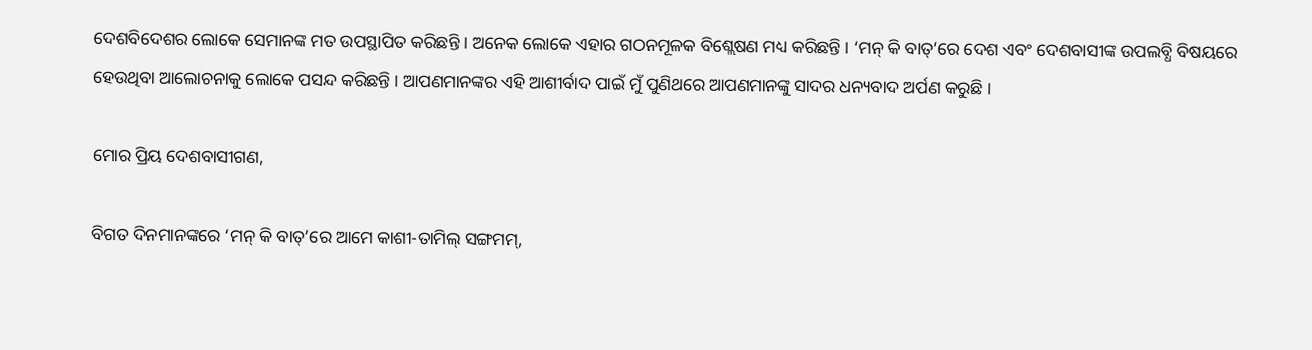ଦେଶବିଦେଶର ଲୋକେ ସେମାନଙ୍କ ମତ ଉପସ୍ଥାପିତ କରିଛନ୍ତି । ଅନେକ ଲୋକେ ଏହାର ଗଠନମୂଳକ ବିଶ୍ଲେଷଣ ମଧ୍ୟ କରିଛନ୍ତି । ‘ମନ୍ କି ବାତ୍‌’ରେ ଦେଶ ଏବଂ ଦେଶବାସୀଙ୍କ ଉପଲବ୍ଧି ବିଷୟରେ ହେଉଥିବା ଆଲୋଚନାକୁ ଲୋକେ ପସନ୍ଦ କରିଛନ୍ତି । ଆପଣମାନଙ୍କର ଏହି ଆଶୀର୍ବାଦ ପାଇଁ ମୁଁ ପୁଣିଥରେ ଆପଣମାନଙ୍କୁ ସାଦର ଧନ୍ୟବାଦ ଅର୍ପଣ କରୁଛି ।

ମୋର ପ୍ରିୟ ଦେଶବାସୀଗଣ,

ବିଗତ ଦିନମାନଙ୍କରେ ‘ମନ୍ କି ବାତ୍‌’ରେ ଆମେ କାଶୀ-ତାମିଲ୍ ସଙ୍ଗମମ୍‌,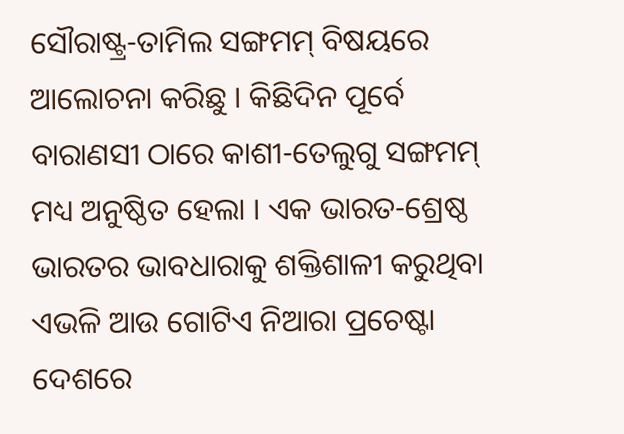ସୌରାଷ୍ଟ୍ର-ତାମିଲ ସଙ୍ଗମମ୍ ବିଷୟରେ ଆଲୋଚନା କରିଛୁ । କିଛିଦିନ ପୂର୍ବେ ବାରାଣସୀ ଠାରେ କାଶୀ-ତେଲୁଗୁ ସଙ୍ଗମମ୍ ମଧ୍ୟ ଅନୁଷ୍ଠିତ ହେଲା । ଏକ ଭାରତ-ଶ୍ରେଷ୍ଠ ଭାରତର ଭାବଧାରାକୁ ଶକ୍ତିଶାଳୀ କରୁଥିବା ଏଭଳି ଆଉ ଗୋଟିଏ ନିଆରା ପ୍ରଚେଷ୍ଟା ଦେଶରେ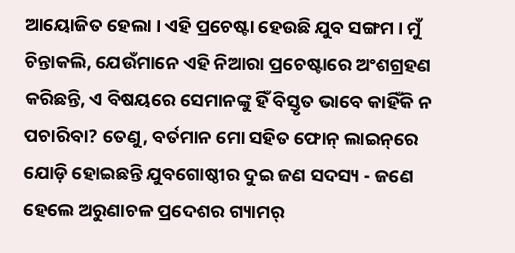ଆୟୋଜିତ ହେଲା । ଏହି ପ୍ରଚେଷ୍ଟା ହେଉଛି ଯୁବ ସଙ୍ଗମ । ମୁଁ ଚିନ୍ତାକଲି, ଯେଉଁମାନେ ଏହି ନିଆରା ପ୍ରଚେଷ୍ଟାରେ ଅଂଶଗ୍ରହଣ କରିଛନ୍ତି, ଏ ବିଷୟରେ ସେମାନଙ୍କୁ ହିଁ ବିସ୍ତୃତ ଭାବେ କାହିଁକି ନ ପଚାରିବା? ତେଣୁ, ବର୍ତମାନ ମୋ ସହିତ ଫୋନ୍ ଲାଇନ୍‌ରେ ଯୋଡ଼ି ହୋଇଛନ୍ତି ଯୁବଗୋଷ୍ଠୀର ଦୁଇ ଜଣ ସଦସ୍ୟ - ଜଣେ ହେଲେ ଅରୁଣାଚଳ ପ୍ରଦେଶର ଗ୍ୟାମର୍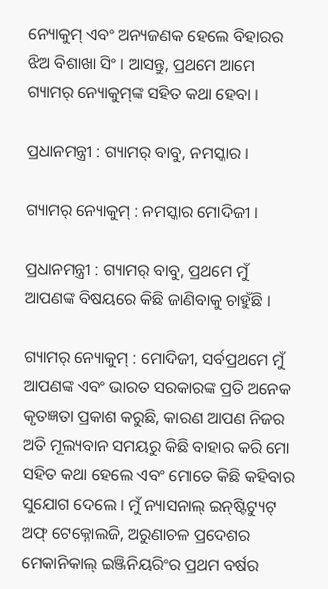ନ୍ୟୋକୁମ୍ ଏବଂ ଅନ୍ୟଜଣକ ହେଲେ ବିହାରର ଝିଅ ବିଶାଖା ସିଂ । ଆସନ୍ତୁ, ପ୍ରଥମେ ଆମେ ଗ୍ୟାମର୍ ନ୍ୟୋକୁମ୍‌ଙ୍କ ସହିତ କଥା ହେବା ।

ପ୍ରଧାନମନ୍ତ୍ରୀ : ଗ୍ୟାମର୍ ବାବୁ, ନମସ୍କାର ।

ଗ୍ୟାମର୍ ନ୍ୟୋକୁମ୍‌ : ନମସ୍କାର ମୋଦିଜୀ ।

ପ୍ରଧାନମନ୍ତ୍ରୀ : ଗ୍ୟାମର୍ ବାବୁ, ପ୍ରଥମେ ମୁଁ ଆପଣଙ୍କ ବିଷୟରେ କିଛି ଜାଣିବାକୁ ଚାହୁଁଛି ।

ଗ୍ୟାମର୍ ନ୍ୟୋକୁମ୍‌ : ମୋଦିଜୀ, ସର୍ବପ୍ରଥମେ ମୁଁ ଆପଣଙ୍କ ଏବଂ ଭାରତ ସରକାରଙ୍କ ପ୍ରତି ଅନେକ କୃତଜ୍ଞତା ପ୍ରକାଶ କରୁଛି, କାରଣ ଆପଣ ନିଜର ଅତି ମୂଲ୍ୟବାନ ସମୟରୁ କିଛି ବାହାର କରି ମୋ ସହିତ କଥା ହେଲେ ଏବଂ ମୋତେ କିଛି କହିବାର ସୁଯୋଗ ଦେଲେ । ମୁଁ ନ୍ୟାସନାଲ୍ ଇନ୍‌ଷ୍ଟିଟ୍ୟୁଟ୍ ଅଫ୍ ଟେକ୍ନୋଲଜି, ଅରୁଣାଚଳ ପ୍ରଦେଶର ମେକାନିକାଲ୍ ଇଞ୍ଜିନିୟରିଂର ପ୍ରଥମ ବର୍ଷର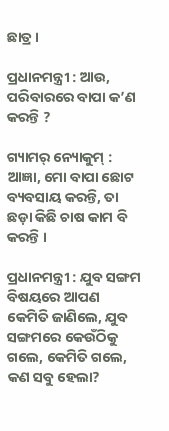ଛାତ୍ର ।

ପ୍ରଧାନମନ୍ତ୍ରୀ : ଆଉ, ପରିବାରରେ ବାପା କ’ଣ କରନ୍ତି ?

ଗ୍ୟାମର୍ ନ୍ୟୋକୁମ୍‌ : ଆଜ୍ଞା, ମୋ ବାପା ଛୋଟ ବ୍ୟବସାୟ କରନ୍ତି, ତା ଛଡ଼ା କିଛି ଚାଷ କାମ ବି କରନ୍ତି ।

ପ୍ରଧାନମନ୍ତ୍ରୀ : ଯୁବ ସଙ୍ଗମ ବିଷୟରେ ଆପଣ କେମିତି ଜାଣିଲେ, ଯୁବ ସଙ୍ଗମରେ କେଉଁଠିକୁ ଗଲେ, କେମିତି ଗଲେ, କଣ ସବୁ ହେଲା?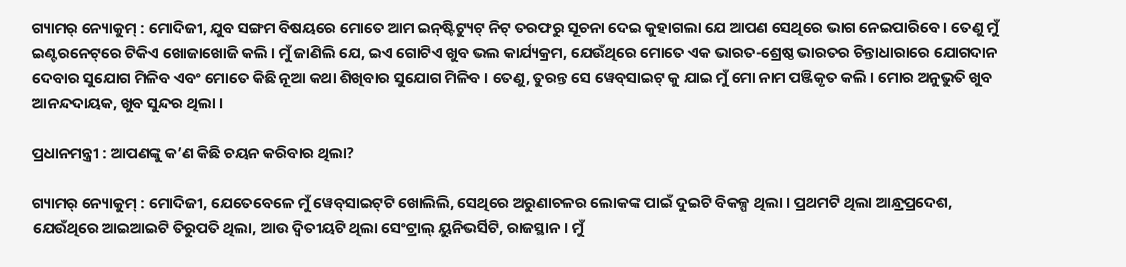ଗ୍ୟାମର୍ ନ୍ୟୋକୁମ୍‌ : ମୋଦିଜୀ, ଯୁବ ସଙ୍ଗମ ବିଷୟରେ ମୋତେ ଆମ ଇନ୍‌ଷ୍ଟିଟ୍ୟୁଟ୍ ନିଟ୍ ତରଫରୁ ସୂଚନା ଦେଇ କୁହାଗଲା ଯେ ଆପଣ ସେଥିରେ ଭାଗ ନେଇପାରିବେ । ତେଣୁ ମୁଁ ଇଣ୍ଟରନେଟ୍‌ରେ ଟିକିଏ ଖୋଜାଖୋଜି କଲି । ମୁଁ ଜାଣିଲି ଯେ, ଇଏ ଗୋଟିଏ ଖୁବ ଭଲ କାର୍ଯ୍ୟକ୍ରମ, ଯେଉଁଥିରେ ମୋତେ ଏକ ଭାରତ-ଶ୍ରେଷ୍ଠ ଭାରତର ଚିନ୍ତାଧାରାରେ ଯୋଗଦାନ ଦେବାର ସୁଯୋଗ ମିଳିବ ଏବଂ ମୋତେ କିଛି ନୂଆ କଥା ଶିଖିବାର ସୁଯୋଗ ମିଳିବ । ତେଣୁ, ତୁରନ୍ତ ସେ ୱେବ୍‌ସାଇଟ୍ କୁ ଯାଇ ମୁଁ ମୋ ନାମ ପଞ୍ଜିକୃତ କଲି । ମୋର ଅନୁଭୁତି ଖୁବ ଆନନ୍ଦଦାୟକ, ଖୁବ ସୁନ୍ଦର ଥିଲା ।

ପ୍ରଧାନମନ୍ତ୍ରୀ : ଆପଣଙ୍କୁ କ’ଣ କିଛି ଚୟନ କରିବାର ଥିଲା?

ଗ୍ୟାମର୍ ନ୍ୟୋକୁମ୍‌ : ମୋଦିଜୀ, ଯେତେବେଳେ ମୁଁ ୱେବ୍‌ସାଇଟ୍‌ଟି ଖୋଲିଲି, ସେଥିରେ ଅରୁଣାଚଳର ଲୋକଙ୍କ ପାଇଁ ଦୁଇଟି ବିକଳ୍ପ ଥିଲା । ପ୍ରଥମଟି ଥିଲା ଆନ୍ଧ୍ରପ୍ରଦେଶ, ଯେଉଁଥିରେ ଆଇଆଇଟି ତିରୁପତି ଥିଲା, ଆଉ ଦ୍ୱିତୀୟଟି ଥିଲା ସେଂଟ୍ରାଲ୍ ୟୁନିଭର୍ସିଟି, ରାଜସ୍ଥାନ । ମୁଁ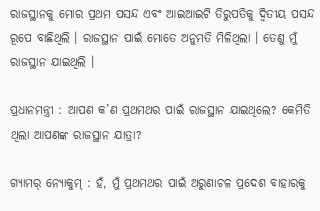ରାଜସ୍ଥାନକୁ ମୋର ପ୍ରଥମ ପସନ୍ଦ ଏବଂ ଆଇଆଇଟି ତିରୁପତିକୁ ଦ୍ୱିତୀୟ ପସନ୍ଦ ରୂପେ ବାଛିଥିଲି । ରାଜସ୍ଥାନ ପାଇଁ ମୋତେ ଅନୁମତି ମିଳିଥିଲା । ତେଣୁ ମୁଁ ରାଜସ୍ଥାନ ଯାଇଥିଲି ।

ପ୍ରଧାନମନ୍ତ୍ରୀ : ଆପଣ କ’ଣ ପ୍ରଥମଥର ପାଇଁ ରାଜସ୍ଥାନ ଯାଇଥିଲେ? କେମିତି ଥିଲା ଆପଣଙ୍କ ରାଜସ୍ଥାନ ଯାତ୍ରା?

ଗ୍ୟାମର୍ ନ୍ୟୋକୁମ୍‌ : ହଁ, ମୁଁ ପ୍ରଥମଥର ପାଇଁ ଅରୁଣାଚଳ ପ୍ରଦେଶ ବାହାରକୁ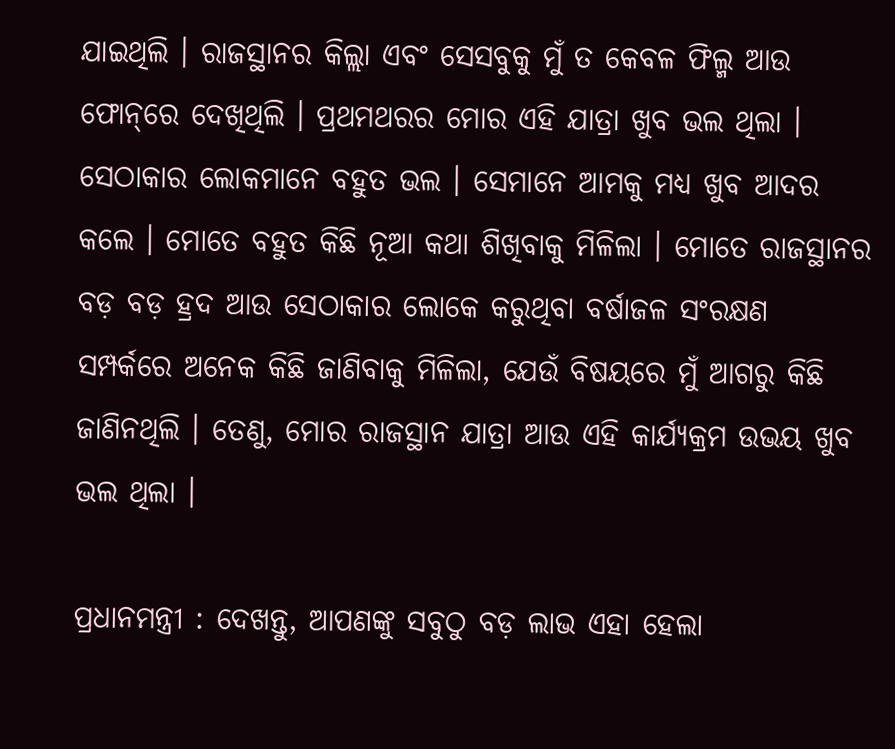ଯାଇଥିଲି । ରାଜସ୍ଥାନର କିଲ୍ଲା ଏବଂ ସେସବୁକୁ ମୁଁ ତ କେବଳ ଫିଲ୍ମ ଆଉ ଫୋନ୍‌ରେ ଦେଖିଥିଲି । ପ୍ରଥମଥରର ମୋର ଏହି ଯାତ୍ରା ଖୁବ ଭଲ ଥିଲା । ସେଠାକାର ଲୋକମାନେ ବହୁତ ଭଲ । ସେମାନେ ଆମକୁ ମଧ୍ୟ ଖୁବ ଆଦର କଲେ । ମୋତେ ବହୁତ କିଛି ନୂଆ କଥା ଶିଖିବାକୁ ମିଳିଲା । ମୋତେ ରାଜସ୍ଥାନର ବଡ଼ ବଡ଼ ହ୍ରଦ ଆଉ ସେଠାକାର ଲୋକେ କରୁଥିବା ବର୍ଷାଜଳ ସଂରକ୍ଷଣ ସମ୍ପର୍କରେ ଅନେକ କିଛି ଜାଣିବାକୁ ମିଳିଲା, ଯେଉଁ ବିଷୟରେ ମୁଁ ଆଗରୁ କିଛି ଜାଣିନଥିଲି । ତେଣୁ, ମୋର ରାଜସ୍ଥାନ ଯାତ୍ରା ଆଉ ଏହି କାର୍ଯ୍ୟକ୍ରମ ଉଭୟ ଖୁବ ଭଲ ଥିଲା ।

ପ୍ରଧାନମନ୍ତ୍ରୀ : ଦେଖନ୍ତୁ, ଆପଣଙ୍କୁ ସବୁଠୁ ବଡ଼ ଲାଭ ଏହା ହେଲା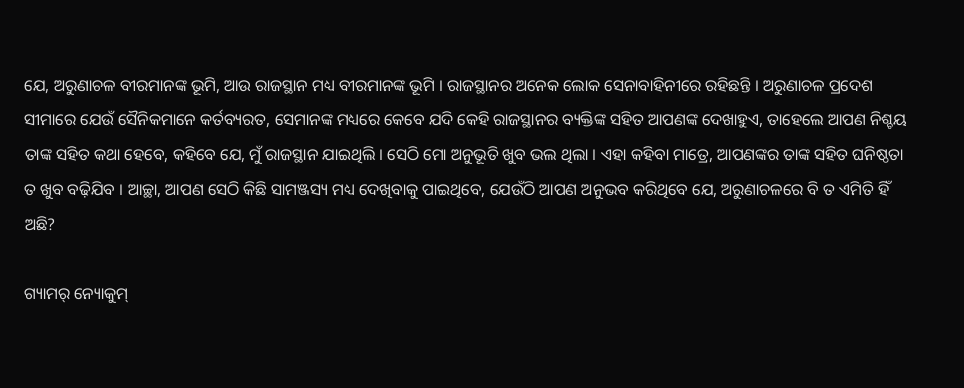ଯେ, ଅରୁଣାଚଳ ବୀରମାନଙ୍କ ଭୂମି, ଆଉ ରାଜସ୍ଥାନ ମଧ୍ୟ ବୀରମାନଙ୍କ ଭୂମି । ରାଜସ୍ଥାନର ଅନେକ ଲୋକ ସେନାବାହିନୀରେ ରହିଛନ୍ତି । ଅରୁଣାଚଳ ପ୍ରଦେଶ ସୀମାରେ ଯେଉଁ ସୈନିକମାନେ କର୍ତବ୍ୟରତ, ସେମାନଙ୍କ ମଧ୍ୟରେ କେବେ ଯଦି କେହି ରାଜସ୍ଥାନର ବ୍ୟକ୍ତିଙ୍କ ସହିତ ଆପଣଙ୍କ ଦେଖାହୁଏ, ତାହେଲେ ଆପଣ ନିଶ୍ଚୟ ତାଙ୍କ ସହିତ କଥା ହେବେ, କହିବେ ଯେ, ମୁଁ ରାଜସ୍ଥାନ ଯାଇଥିଲି । ସେଠି ମୋ ଅନୁଭୂତି ଖୁବ ଭଲ ଥିଲା । ଏହା କହିବା ମାତ୍ରେ, ଆପଣଙ୍କର ତାଙ୍କ ସହିତ ଘନିଷ୍ଠତା ତ ଖୁବ ବଢ଼ିଯିବ । ଆଚ୍ଛା, ଆପଣ ସେଠି କିଛି ସାମଞ୍ଜସ୍ୟ ମଧ୍ୟ ଦେଖିବାକୁ ପାଇଥିବେ, ଯେଉଁଠି ଆପଣ ଅନୁଭବ କରିଥିବେ ଯେ, ଅରୁଣାଚଳରେ ବି ତ ଏମିତି ହିଁ ଅଛି?

ଗ୍ୟାମର୍ ନ୍ୟୋକୁମ୍‌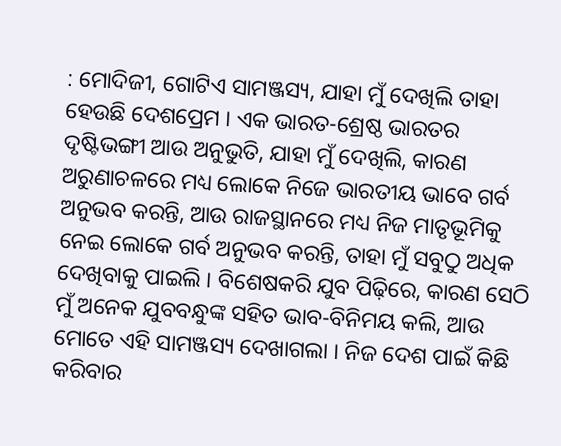: ମୋଦିଜୀ, ଗୋଟିଏ ସାମଞ୍ଜସ୍ୟ, ଯାହା ମୁଁ ଦେଖିଲି ତାହା ହେଉଛି ଦେଶପ୍ରେମ । ଏକ ଭାରତ-ଶ୍ରେଷ୍ଠ ଭାରତର ଦୃଷ୍ଟିଭଙ୍ଗୀ ଆଉ ଅନୁଭୁତି, ଯାହା ମୁଁ ଦେଖିଲି, କାରଣ ଅରୁଣାଚଳରେ ମଧ୍ୟ ଲୋକେ ନିଜେ ଭାରତୀୟ ଭାବେ ଗର୍ବ ଅନୁଭବ କରନ୍ତି, ଆଉ ରାଜସ୍ଥାନରେ ମଧ୍ୟ ନିଜ ମାତୃଭୂମିକୁ ନେଇ ଲୋକେ ଗର୍ବ ଅନୁଭବ କରନ୍ତି, ତାହା ମୁଁ ସବୁଠୁ ଅଧିକ ଦେଖିବାକୁ ପାଇଲି । ବିଶେଷକରି ଯୁବ ପିଢ଼ିରେ, କାରଣ ସେଠି ମୁଁ ଅନେକ ଯୁବବନ୍ଧୁଙ୍କ ସହିତ ଭାବ-ବିନିମୟ କଲି, ଆଉ ମୋତେ ଏହି ସାମଞ୍ଜସ୍ୟ ଦେଖାଗଲା । ନିଜ ଦେଶ ପାଇଁ କିଛି କରିବାର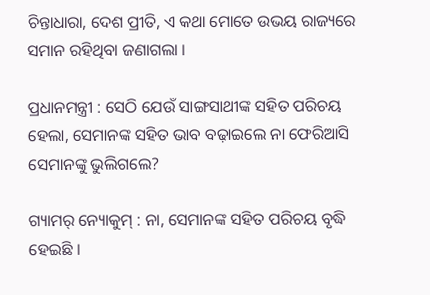ଚିନ୍ତାଧାରା, ଦେଶ ପ୍ରୀତି, ଏ କଥା ମୋତେ ଉଭୟ ରାଜ୍ୟରେ ସମାନ ରହିଥିବା ଜଣାଗଲା ।

ପ୍ରଧାନମନ୍ତ୍ରୀ : ସେଠି ଯେଉଁ ସାଙ୍ଗସାଥୀଙ୍କ ସହିତ ପରିଚୟ ହେଲା, ସେମାନଙ୍କ ସହିତ ଭାବ ବଢ଼ାଇଲେ ନା ଫେରିଆସି ସେମାନଙ୍କୁ ଭୁଲିଗଲେ?

ଗ୍ୟାମର୍ ନ୍ୟୋକୁମ୍‌ : ନା, ସେମାନଙ୍କ ସହିତ ପରିଚୟ ବୃଦ୍ଧି ହେଇଛି ।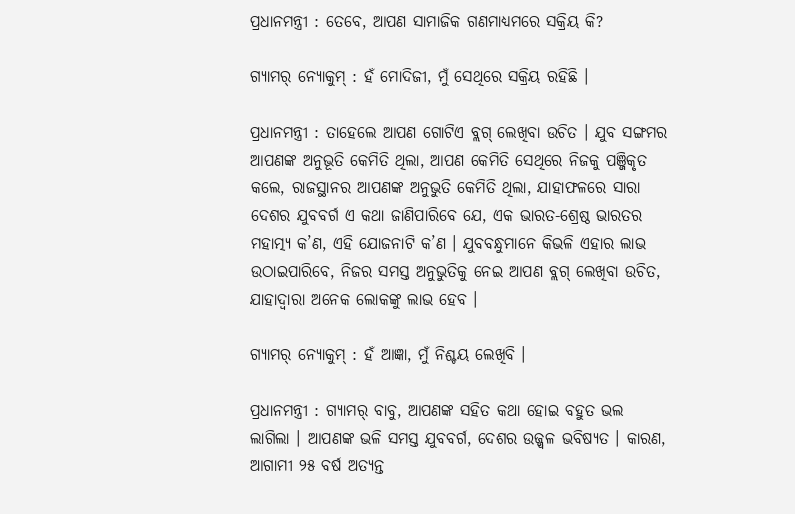ପ୍ରଧାନମନ୍ତ୍ରୀ : ତେବେ, ଆପଣ ସାମାଜିକ ଗଣମାଧ୍ୟମରେ ସକ୍ରିୟ କି?

ଗ୍ୟାମର୍ ନ୍ୟୋକୁମ୍‌ : ହଁ ମୋଦିଜୀ, ମୁଁ ସେଥିରେ ସକ୍ରିୟ ରହିଛି ।

ପ୍ରଧାନମନ୍ତ୍ରୀ : ତାହେଲେ ଆପଣ ଗୋଟିଏ ବ୍ଲଗ୍ ଲେଖିବା ଉଚିତ । ଯୁବ ସଙ୍ଗମର ଆପଣଙ୍କ ଅନୁଭୂତି କେମିତି ଥିଲା, ଆପଣ କେମିତି ସେଥିରେ ନିଜକୁ ପଞ୍ଜିକୃତ କଲେ, ରାଜସ୍ଥାନର ଆପଣଙ୍କ ଅନୁଭୁତି କେମିତି ଥିଲା, ଯାହାଫଳରେ ସାରା ଦେଶର ଯୁବବର୍ଗ ଏ କଥା ଜାଣିପାରିବେ ଯେ, ଏକ ଭାରତ-ଶ୍ରେଷ୍ଠ ଭାରତର ମହାତ୍ମ୍ୟ କ’ଣ, ଏହି ଯୋଜନାଟି କ’ଣ । ଯୁବବନ୍ଧୁମାନେ କିଭଳି ଏହାର ଲାଭ ଉଠାଇପାରିବେ, ନିଜର ସମସ୍ତ ଅନୁଭୁତିକୁ ନେଇ ଆପଣ ବ୍ଲଗ୍ ଲେଖିବା ଉଚିତ, ଯାହାଦ୍ୱାରା ଅନେକ ଲୋକଙ୍କୁ ଲାଭ ହେବ ।

ଗ୍ୟାମର୍ ନ୍ୟୋକୁମ୍‌ : ହଁ ଆଜ୍ଞା, ମୁଁ ନିଶ୍ଚୟ ଲେଖିବି ।

ପ୍ରଧାନମନ୍ତ୍ରୀ : ଗ୍ୟାମର୍ ବାବୁ, ଆପଣଙ୍କ ସହିତ କଥା ହୋଇ ବହୁତ ଭଲ ଲାଗିଲା । ଆପଣଙ୍କ ଭଳି ସମସ୍ତ ଯୁବବର୍ଗ, ଦେଶର ଉଜ୍ଜ୍ୱଳ ଭବିଷ୍ୟତ । କାରଣ, ଆଗାମୀ ୨୫ ବର୍ଷ ଅତ୍ୟନ୍ତ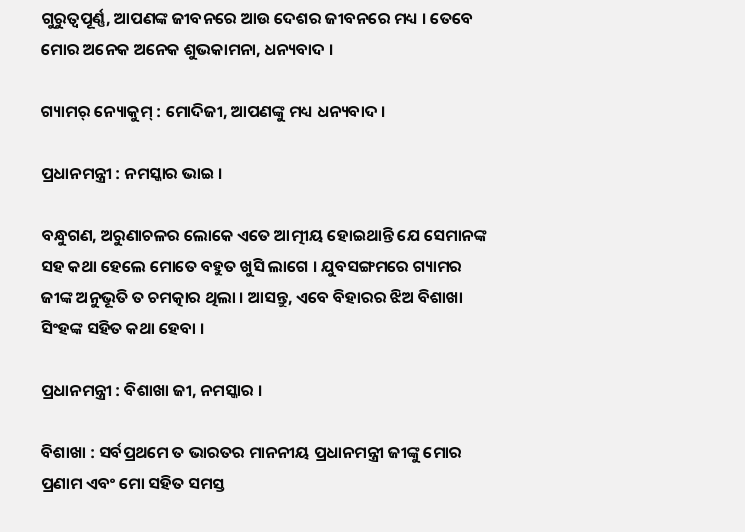ଗୁରୁତ୍ୱପୂର୍ଣ୍ଣ, ଆପଣଙ୍କ ଜୀବନରେ ଆଉ ଦେଶର ଜୀବନରେ ମଧ୍ୟ । ତେବେ ମୋର ଅନେକ ଅନେକ ଶୁଭକାମନା, ଧନ୍ୟବାଦ ।

ଗ୍ୟାମର୍ ନ୍ୟୋକୁମ୍‌ : ମୋଦିଜୀ, ଆପଣଙ୍କୁ ମଧ୍ୟ ଧନ୍ୟବାଦ ।

ପ୍ରଧାନମନ୍ତ୍ରୀ : ନମସ୍କାର ଭାଇ ।

ବନ୍ଧୁଗଣ, ଅରୁଣାଚଳର ଲୋକେ ଏତେ ଆତ୍ମୀୟ ହୋଇଥାନ୍ତି ଯେ ସେମାନଙ୍କ ସହ କଥା ହେଲେ ମୋତେ ବହୁତ ଖୁସି ଲାଗେ । ଯୁବସଙ୍ଗମରେ ଗ୍ୟାମର ଜୀଙ୍କ ଅନୁଭୂତି ତ ଚମତ୍କାର ଥିଲା । ଆସନ୍ତୁ, ଏବେ ବିହାରର ଝିଅ ବିଶାଖା ସିଂହଙ୍କ ସହିତ କଥା ହେବା ।

ପ୍ରଧାନମନ୍ତ୍ରୀ : ବିଶାଖା ଜୀ, ନମସ୍କାର ।

ବିଶାଖା : ସର୍ବପ୍ରଥମେ ତ ଭାରତର ମାନନୀୟ ପ୍ରଧାନମନ୍ତ୍ରୀ ଜୀଙ୍କୁ ମୋର ପ୍ରଣାମ ଏବଂ ମୋ ସହିତ ସମସ୍ତ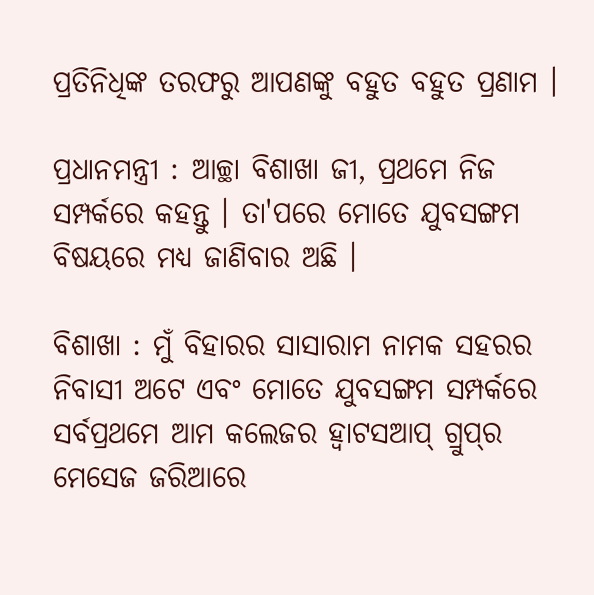ପ୍ରତିନିଧିଙ୍କ ତରଫରୁ ଆପଣଙ୍କୁ ବହୁତ ବହୁତ ପ୍ରଣାମ ।

ପ୍ରଧାନମନ୍ତ୍ରୀ : ଆଚ୍ଛା ବିଶାଖା ଜୀ, ପ୍ରଥମେ ନିଜ ସମ୍ପର୍କରେ କହନ୍ତୁ । ତା'ପରେ ମୋତେ ଯୁବସଙ୍ଗମ ବିଷୟରେ ମଧ୍ୟ ଜାଣିବାର ଅଛି ।

ବିଶାଖା : ମୁଁ ବିହାରର ସାସାରାମ ନାମକ ସହରର ନିବାସୀ ଅଟେ ଏବଂ ମୋତେ ଯୁବସଙ୍ଗମ ସମ୍ପର୍କରେ ସର୍ବପ୍ରଥମେ ଆମ କଲେଜର ହ୍ୱାଟସଆପ୍ ଗ୍ରୁପ୍‌ର ମେସେଜ ଜରିଆରେ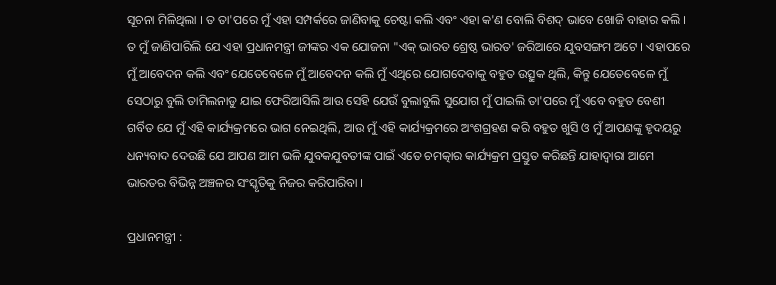ସୂଚନା ମିଳିଥିଲା । ତ ତା'ପରେ ମୁଁ ଏହା ସମ୍ପର୍କରେ ଜାଣିବାକୁ ଚେଷ୍ଟା କଲି ଏବଂ ଏହା କ'ଣ ବୋଲି ବିଶଦ୍ ଭାବେ ଖୋଜି ବାହାର କଲି । ତ ମୁଁ ଜାଣିପାରିଲି ଯେ ଏହା ପ୍ରଧାନମନ୍ତ୍ରୀ ଜୀଙ୍କର ଏକ ଯୋଜନା "ଏକ୍ ଭାରତ ଶ୍ରେଷ୍ଠ ଭାରତ' ଜରିଆରେ ଯୁବସଙ୍ଗମ ଅଟେ । ଏହାପରେ ମୁଁ ଆବେଦନ କଲି ଏବଂ ଯେତେବେଳେ ମୁଁ ଆବେଦନ କଲି ମୁଁ ଏଥିରେ ଯୋଗଦେବାକୁ ବହୁତ ଉତ୍ସୁକ ଥିଲି, କିନ୍ତୁ ଯେତେବେଳେ ମୁଁ ସେଠାରୁ ବୁଲି ତାମିଲନାଡୁ ଯାଇ ଫେରିଆସିଲି ଆଉ ସେହି ଯେଉଁ ବୁଲାବୁଲି ସୁଯୋଗ ମୁଁ ପାଇଲି ତା'ପରେ ମୁଁ ଏବେ ବହୁତ ବେଶୀ ଗର୍ବିତ ଯେ ମୁଁ ଏହି କାର୍ଯ୍ୟକ୍ରମରେ ଭାଗ ନେଇଥିଲି, ଆଉ ମୁଁ ଏହି କାର୍ଯ୍ୟକ୍ରମରେ ଅଂଶଗ୍ରହଣ କରି ବହୁତ ଖୁସି ଓ ମୁଁ ଆପଣଙ୍କୁ ହୃଦୟରୁ ଧନ୍ୟବାଦ ଦେଉଛି ଯେ ଆପଣ ଆମ ଭଳି ଯୁବକଯୁବତୀଙ୍କ ପାଇଁ ଏତେ ଚମତ୍କାର କାର୍ଯ୍ୟକ୍ରମ ପ୍ରସ୍ତୁତ କରିଛନ୍ତି ଯାହାଦ୍ୱାରା ଆମେ ଭାରତର ବିଭିନ୍ନ ଅଞ୍ଚଳର ସଂସ୍କୃତିକୁ ନିଜର କରିପାରିବା ।

ପ୍ରଧାନମନ୍ତ୍ରୀ :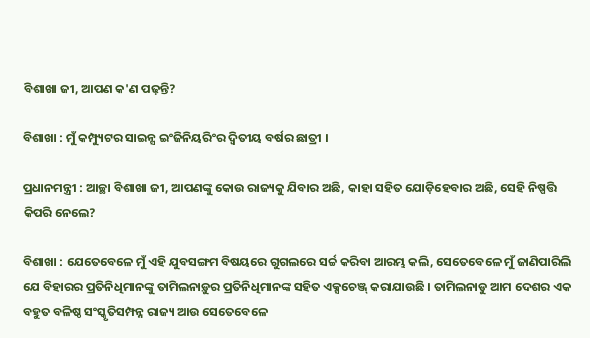ବିଶାଖା ଜୀ, ଆପଣ କ'ଣ ପଢ଼ନ୍ତି?

ବିଶାଖା : ମୁଁ କମ୍ପ୍ୟୁଟର ସାଇନ୍ସ ଇଂଜିନିୟରିଂର ଦ୍ୱିତୀୟ ବର୍ଷର ଛାତ୍ରୀ ।

ପ୍ରଧାନମନ୍ତ୍ରୀ : ଆଚ୍ଛା ବିଶାଖା ଜୀ, ଆପଣଙ୍କୁ କୋଉ ରାଜ୍ୟକୁ ଯିବାର ଅଛି, କାହା ସହିତ ଯୋଡ଼ିହେବାର ଅଛି, ସେହି ନିଷ୍ପତ୍ତି କିପରି ନେଲେ?

ବିଶାଖା : ଯେତେବେଳେ ମୁଁ ଏହି ଯୁବସଙ୍ଗମ ବିଷୟରେ ଗୁଗଲରେ ସର୍ଚ୍ଚ କରିବା ଆରମ୍ଭ କଲି, ସେତେବେଳେ ମୁଁ ଜାଣିପାରିଲି ଯେ ବିହାରର ପ୍ରତିନିଧିମାନଙ୍କୁ ତାମିଲନାଡ଼ୁର ପ୍ରତିନିଧିମାନଙ୍କ ସହିତ ଏକ୍ସଚେଞ୍ଜ୍ କରାଯାଉଛି । ତାମିଲନାଡୁ ଆମ ଦେଶର ଏକ ବହୁତ ବଳିଷ୍ଠ ସଂସ୍କୃତିସମ୍ପନ୍ନ ରାଜ୍ୟ ଆଉ ସେତେବେଳେ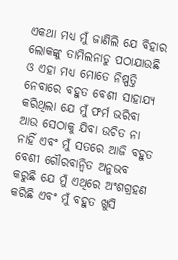ଏକଥା ମଧ୍ୟ ମୁଁ ଜାଣିଲି ଯେ ବିହାର ଲୋକଙ୍କୁ ତାମିଲନାଡୁ ପଠାଯାଉଛି ଓ ଏହା ମଧ୍ୟ ମୋତେ ନିଷ୍ପତ୍ତି ନେବାରେ ବହୁତ ବେଶୀ ସାହାଯ୍ୟ କରିଥିଲା ଯେ ମୁଁ ଫର୍ମ ଭରିବା ଆଉ ସେଠାକୁ ଯିବା ଉଚିତ ନା ନାହିଁ ଏବଂ ମୁଁ ସତରେ ଆଜି ବହୁତ ବେଶୀ ଗୌରବାନ୍ୱିତ ଅନୁଭବ କରୁଛି ଯେ ମୁଁ ଏଥିରେ ଅଂଶଗ୍ରହଣ କରିଛି ଏବଂ ମୁଁ ବହୁତ ଖୁସି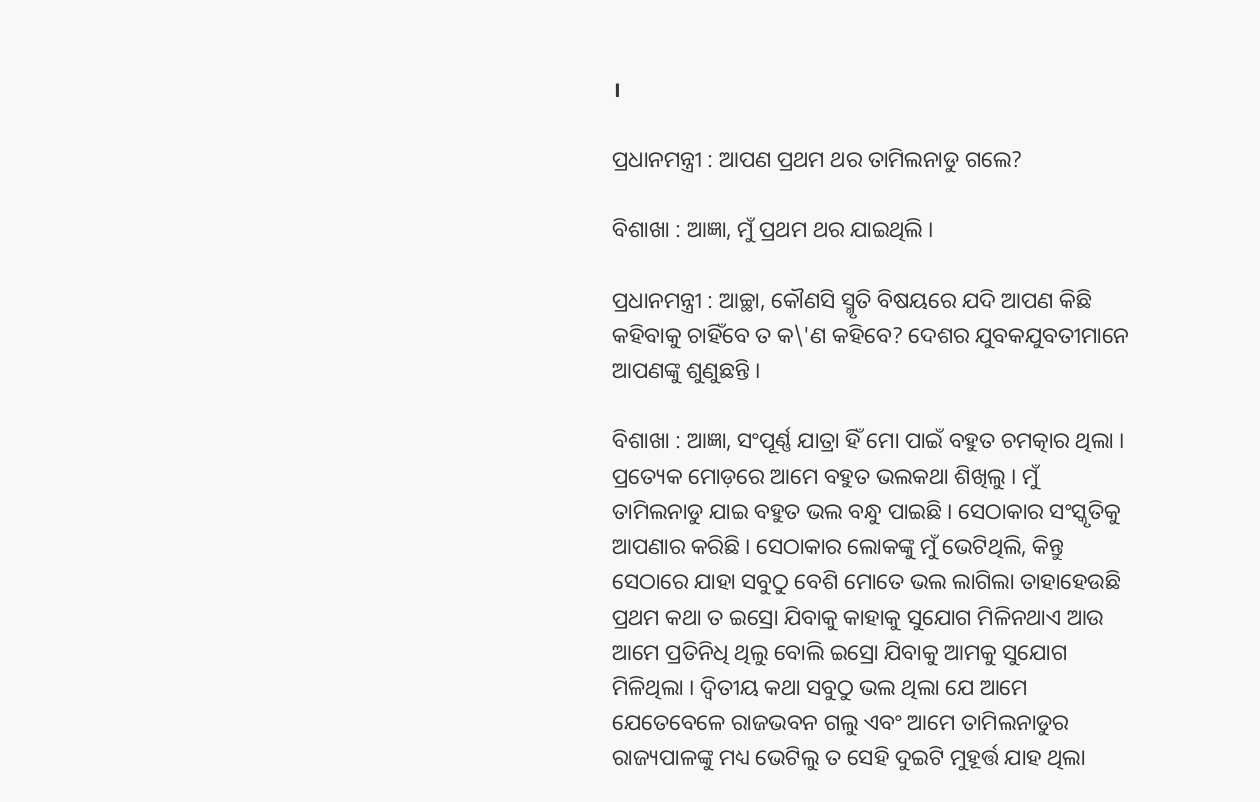।

ପ୍ରଧାନମନ୍ତ୍ରୀ : ଆପଣ ପ୍ରଥମ ଥର ତାମିଲନାଡୁ ଗଲେ?

ବିଶାଖା : ଆଜ୍ଞା, ମୁଁ ପ୍ରଥମ ଥର ଯାଇଥିଲି ।

ପ୍ରଧାନମନ୍ତ୍ରୀ : ଆଚ୍ଛା, କୌଣସି ସ୍ମୃତି ବିଷୟରେ ଯଦି ଆପଣ କିଛି କହିବାକୁ ଚାହିଁବେ ତ କ\'ଣ କହିବେ? ଦେଶର ଯୁବକଯୁବତୀମାନେ ଆପଣଙ୍କୁ ଶୁଣୁଛନ୍ତି ।

ବିଶାଖା : ଆଜ୍ଞା, ସଂପୂର୍ଣ୍ଣ ଯାତ୍ରା ହିଁ ମୋ ପାଇଁ ବହୁତ ଚମତ୍କାର ଥିଲା । ପ୍ରତ୍ୟେକ ମୋଡ଼ରେ ଆମେ ବହୁତ ଭଲକଥା ଶିଖିଲୁ । ମୁଁ ତାମିଲନାଡୁ ଯାଇ ବହୁତ ଭଲ ବନ୍ଧୁ ପାଇଛି । ସେଠାକାର ସଂସ୍କୃତିକୁ ଆପଣାର କରିଛି । ସେଠାକାର ଲୋକଙ୍କୁ ମୁଁ ଭେଟିଥିଲି, କିନ୍ତୁ ସେଠାରେ ଯାହା ସବୁଠୁ ବେଶି ମୋତେ ଭଲ ଲାଗିଲା ତାହାହେଉଛି ପ୍ରଥମ କଥା ତ ଇସ୍ରୋ ଯିବାକୁ କାହାକୁ ସୁଯୋଗ ମିଳିନଥାଏ ଆଉ ଆମେ ପ୍ରତିନିଧି ଥିଲୁ ବୋଲି ଇସ୍ରୋ ଯିବାକୁ ଆମକୁ ସୁଯୋଗ ମିଳିଥିଲା । ଦ୍ୱିତୀୟ କଥା ସବୁଠୁ ଭଲ ଥିଲା ଯେ ଆମେ ଯେତେବେଳେ ରାଜଭବନ ଗଲୁ ଏବଂ ଆମେ ତାମିଲନାଡୁର ରାଜ୍ୟପାଳଙ୍କୁ ମଧ୍ୟ ଭେଟିଲୁ ତ ସେହି ଦୁଇଟି ମୁହୂର୍ତ୍ତ ଯାହ ଥିଲା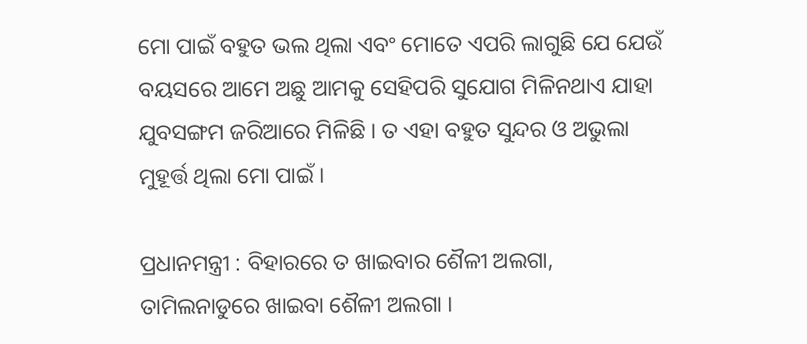ମୋ ପାଇଁ ବହୁତ ଭଲ ଥିଲା ଏବଂ ମୋତେ ଏପରି ଲାଗୁଛି ଯେ ଯେଉଁ ବୟସରେ ଆମେ ଅଛୁ ଆମକୁ ସେହିପରି ସୁଯୋଗ ମିଳିନଥାଏ ଯାହା ଯୁବସଙ୍ଗମ ଜରିଆରେ ମିଳିଛି । ତ ଏହା ବହୁତ ସୁନ୍ଦର ଓ ଅଭୁଲା ମୁହୂର୍ତ୍ତ ଥିଲା ମୋ ପାଇଁ ।

ପ୍ରଧାନମନ୍ତ୍ରୀ : ବିହାରରେ ତ ଖାଇବାର ଶୈଳୀ ଅଲଗା, ତାମିଲନାଡୁରେ ଖାଇବା ଶୈଳୀ ଅଲଗା ।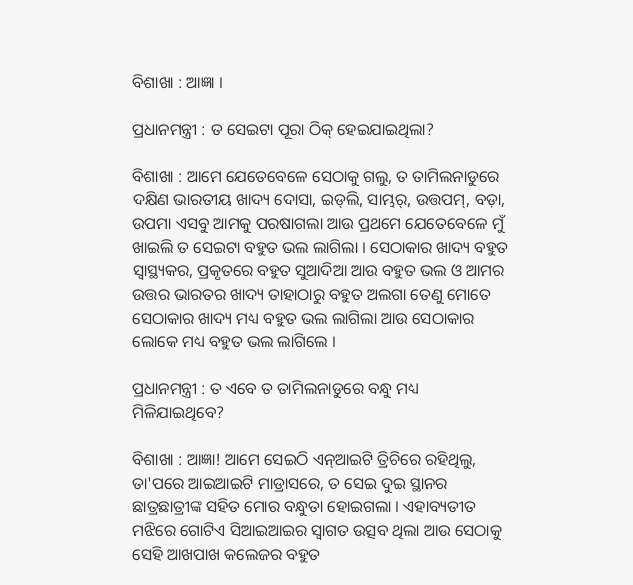ବିଶାଖା : ଆଜ୍ଞା ।

ପ୍ରଧାନମନ୍ତ୍ରୀ : ତ ସେଇଟା ପୂରା ଠିକ୍ ହେଇଯାଇଥିଲା?

ବିଶାଖା : ଆମେ ଯେତେବେଳେ ସେଠାକୁ ଗଲୁ, ତ ତାମିଲନାଡୁରେ ଦକ୍ଷିଣ ଭାରତୀୟ ଖାଦ୍ୟ ଦୋସା, ଇଡ୍‌ଲି, ସାମ୍ଭର୍‌, ଉତ୍ତପମ୍‌, ବଡ଼ା, ଉପମା ଏସବୁ ଆମକୁ ପରଷାଗଲା ଆଉ ପ୍ରଥମେ ଯେତେବେଳେ ମୁଁ ଖାଇଲି ତ ସେଇଟା ବହୁତ ଭଲ ଲାଗିଲା । ସେଠାକାର ଖାଦ୍ୟ ବହୁତ ସ୍ୱାସ୍ଥ୍ୟକର, ପ୍ରକୃତରେ ବହୁତ ସୁଆଦିଆ ଆଉ ବହୁତ ଭଲ ଓ ଆମର ଉତ୍ତର ଭାରତର ଖାଦ୍ୟ ତାହାଠାରୁ ବହୁତ ଅଲଗା ତେଣୁ ମୋତେ ସେଠାକାର ଖାଦ୍ୟ ମଧ୍ୟ ବହୁତ ଭଲ ଲାଗିଲା ଆଉ ସେଠାକାର ଲୋକେ ମଧ୍ୟ ବହୁତ ଭଲ ଲାଗିଲେ ।

ପ୍ରଧାନମନ୍ତ୍ରୀ : ତ ଏବେ ତ ତାମିଲନାଡୁରେ ବନ୍ଧୁ ମଧ୍ୟ ମିଳିଯାଇଥିବେ?

ବିଶାଖା : ଆଜ୍ଞା! ଆମେ ସେଇଠି ଏନ୍‌ଆଇଟି ତ୍ରିଚିରେ ରହିଥିଲୁ, ତା'ପରେ ଆଇଆଇଟି ମାଡ୍ରାସରେ, ତ ସେଇ ଦୁଇ ସ୍ଥାନର ଛାତ୍ରଛାତ୍ରୀଙ୍କ ସହିତ ମୋର ବନ୍ଧୁତା ହୋଇଗଲା । ଏହାବ୍ୟତୀତ ମଝିରେ ଗୋଟିଏ ସିଆଇଆଇର ସ୍ୱାଗତ ଉତ୍ସବ ଥିଲା ଆଉ ସେଠାକୁ ସେହି ଆଖପାଖ କଲେଜର ବହୁତ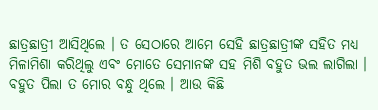ଛାତ୍ରଛାତ୍ରୀ ଆସିଥିଲେ । ତ ସେଠାରେ ଆମେ ସେହି ଛାତ୍ରଛାତ୍ରୀଙ୍କ ସହିତ ମଧ୍ୟ ମିଳାମିଶା କରିଥିଲୁ ଏବଂ ମୋତେ ସେମାନଙ୍କ ସହ ମିଶି ବହୁତ ଭଲ ଲାଗିଲା । ବହୁତ ପିଲା ତ ମୋର ବନ୍ଧୁ ଥିଲେ । ଆଉ କିଛି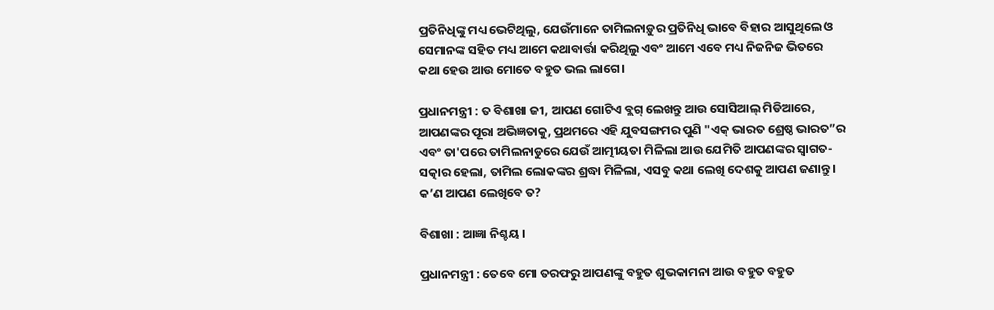ପ୍ରତିନିଧିଙ୍କୁ ମଧ୍ୟ ଭେଟିଥିଲୁ, ଯେଉଁମାନେ ତାମିଲନାଡ଼ୁର ପ୍ରତିନିଧି ଭାବେ ବିହାର ଆସୁଥିଲେ ଓ ସେମାନଙ୍କ ସହିତ ମଧ୍ୟ ଆମେ କଥାବାର୍ତ୍ତା କରିଥିଲୁ ଏବଂ ଆମେ ଏବେ ମଧ୍ୟ ନିଜନିଜ ଭିତରେ କଥା ହେଉ ଆଉ ମୋତେ ବହୁତ ଭଲ ଲାଗେ।

ପ୍ରଧାନମନ୍ତ୍ରୀ : ତ ବିଶାଖା ଜୀ, ଆପଣ ଗୋଟିଏ ବ୍ଲଗ୍ ଲେଖନ୍ତୁ ଆଉ ସୋସିଆଲ୍ ମିଡିଆରେ, ଆପଣଙ୍କର ପୂରା ଅଭିଜ୍ଞତାକୁ, ପ୍ରଥମରେ ଏହି ଯୁବସଙ୍ଗମର ପୁଣି "ଏକ୍ ଭାରତ ଶ୍ରେଷ୍ଠ ଭାରତ”ର ଏବଂ ତା'ପରେ ତାମିଲନାଡୁରେ ଯେଉଁ ଆତ୍ମୀୟତା ମିଳିଲା ଆଉ ଯେମିତି ଆପଣଙ୍କର ସ୍ୱାଗତ-ସତ୍କାର ହେଲା, ତାମିଲ ଲୋକଙ୍କର ଶ୍ରଦ୍ଧା ମିଳିଲା, ଏସବୁ କଥା ଲେଖି ଦେଶକୁ ଆପଣ ଜଣାନ୍ତୁ । କ’ଣ ଆପଣ ଲେଖିବେ ତ?

ବିଶାଖା : ଆଜ୍ଞା ନିଶ୍ଚୟ ।

ପ୍ରଧାନମନ୍ତ୍ରୀ : ତେବେ ମୋ ତରଫରୁ ଆପଣଙ୍କୁ ବହୁତ ଶୁଭକାମନା ଆଉ ବହୁତ ବହୁତ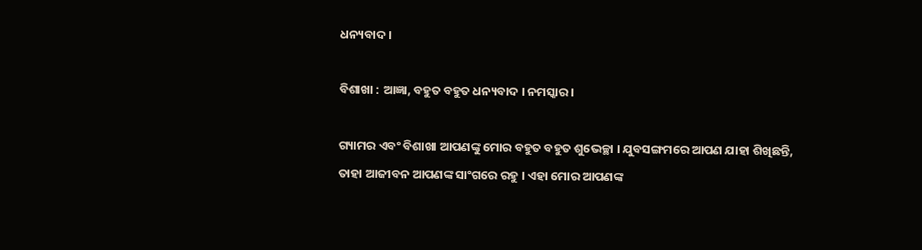ଧନ୍ୟବାଦ ।

ବିଶାଖା : ଆଜ୍ଞା, ବହୁତ ବହୁତ ଧନ୍ୟବାଦ । ନମସ୍କାର ।

ଗ୍ୟାମର ଏବଂ ବିଶାଖା ଆପଣଙ୍କୁ ମୋର ବହୁତ ବହୁତ ଶୁଭେଚ୍ଛା । ଯୁବସଙ୍ଗମରେ ଆପଣ ଯାହା ଶିଖିଛନ୍ତି, ତାହା ଆଜୀବନ ଆପଣଙ୍କ ସାଂଗରେ ରହୁ । ଏହା ମୋର ଆପଣଙ୍କ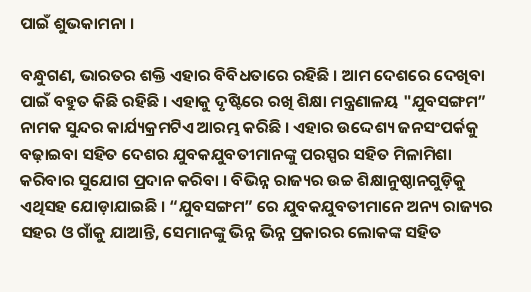ପାଇଁ ଶୁଭକାମନା ।

ବନ୍ଧୁଗଣ, ଭାରତର ଶକ୍ତି ଏହାର ବିବିଧତାରେ ରହିଛି । ଆମ ଦେଶରେ ଦେଖିବା ପାଇଁ ବହୁତ କିଛି ରହିଛି । ଏହାକୁ ଦୃଷ୍ଟିରେ ରଖି ଶିକ୍ଷା ମନ୍ତ୍ରଣାଳୟ "ଯୁବସଙ୍ଗମ” ନାମକ ସୁନ୍ଦର କାର୍ଯ୍ୟକ୍ରମଟିଏ ଆରମ୍ଭ କରିଛି । ଏହାର ଉଦ୍ଦେଶ୍ୟ ଜନସଂପର୍କକୁ ବଢ଼ାଇବା ସହିତ ଦେଶର ଯୁବକଯୁବତୀମାନଙ୍କୁ ପରସ୍ପର ସହିତ ମିଳାମିଶା କରିବାର ସୁଯୋଗ ପ୍ରଦାନ କରିବା । ବିଭିନ୍ନ ରାଜ୍ୟର ଉଚ୍ଚ ଶିକ୍ଷାନୁଷ୍ଠାନଗୁଡ଼ିକୁ ଏଥିସହ ଯୋଡ଼ାଯାଇଛି । “ଯୁବସଙ୍ଗମ” ରେ ଯୁବକଯୁବତୀମାନେ ଅନ୍ୟ ରାଜ୍ୟର ସହର ଓ ଗାଁକୁ ଯାଆନ୍ତି, ସେମାନଙ୍କୁ ଭିନ୍ନ ଭିନ୍ନ ପ୍ରକାରର ଲୋକଙ୍କ ସହିତ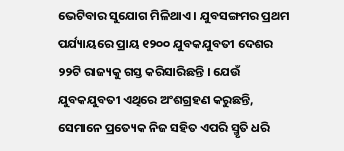ଭେଟିବାର ସୁଯୋଗ ମିଳିଥାଏ । ଯୁବସଙ୍ଗମର ପ୍ରଥମ ପର୍ଯ୍ୟାୟରେ ପ୍ରାୟ ୧୨୦୦ ଯୁବକଯୁବତୀ ଦେଶର ୨୨ଟି ରାଜ୍ୟକୁ ଗସ୍ତ କରିସାରିଛନ୍ତି । ଯେଉଁ ଯୁବକଯୁବତୀ ଏଥିରେ ଅଂଶଗ୍ରହଣ କରୁଛନ୍ତି, ସେମାନେ ପ୍ରତ୍ୟେକ ନିଜ ସହିତ ଏପରି ସ୍ମୃତି ଧରି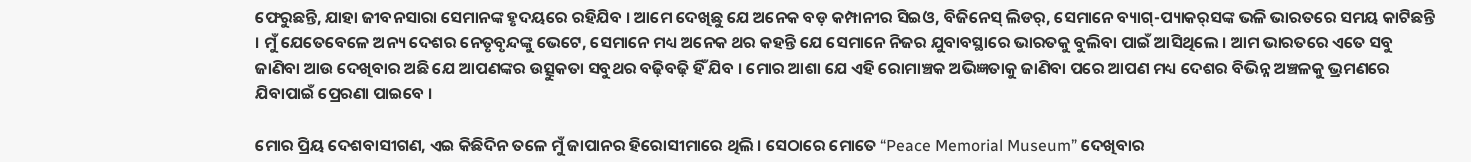ଫେରୁଛନ୍ତି, ଯାହା ଜୀବନସାରା ସେମାନଙ୍କ ହୃଦୟରେ ରହିଯିବ । ଆମେ ଦେଖିଛୁ ଯେ ଅନେକ ବଡ଼ କମ୍ପାନୀର ସିଇଓ, ବିଜିନେସ୍ ଲିଡର୍‌, ସେମାନେ ବ୍ୟାଗ୍‌-ପ୍ୟାକର୍‌ସଙ୍କ ଭଳି ଭାରତରେ ସମୟ କାଟିଛନ୍ତି । ମୁଁ ଯେତେବେଳେ ଅନ୍ୟ ଦେଶର ନେତୃବୃନ୍ଦଙ୍କୁ ଭେଟେ, ସେମାନେ ମଧ୍ୟ ଅନେକ ଥର କହନ୍ତି ଯେ ସେମାନେ ନିଜର ଯୁବାବସ୍ଥାରେ ଭାରତକୁ ବୁଲିବା ପାଇଁ ଆସିଥିଲେ । ଆମ ଭାରତରେ ଏତେ ସବୁ ଜାଣିବା ଆଉ ଦେଖିବାର ଅଛି ଯେ ଆପଣଙ୍କର ଉତ୍ସୁକତା ସବୁଥର ବଢ଼ିବଢ଼ି ହିଁ ଯିବ । ମୋର ଆଶା ଯେ ଏହି ରୋମାଞ୍ଚକ ଅଭିଜ୍ଞତାକୁ ଜାଣିବା ପରେ ଆପଣ ମଧ୍ୟ ଦେଶର ବିଭିନ୍ନ ଅଞ୍ଚଳକୁ ଭ୍ରମଣରେ ଯିବାପାଇଁ ପ୍ରେରଣା ପାଇବେ ।

ମୋର ପ୍ରିୟ ଦେଶବାସୀଗଣ, ଏଇ କିଛିଦିନ ତଳେ ମୁଁ ଜାପାନର ହିରୋସୀମାରେ ଥିଲି । ସେଠାରେ ମୋତେ “Peace Memorial Museum” ଦେଖିବାର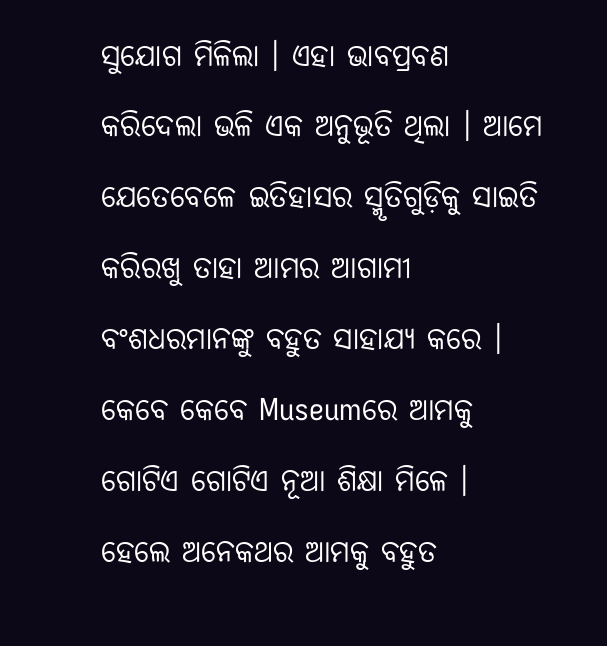ସୁଯୋଗ ମିଳିଲା । ଏହା ଭାବପ୍ରବଣ କରିଦେଲା ଭଳି ଏକ ଅନୁଭୂତି ଥିଲା । ଆମେ ଯେତେବେଳେ ଇତିହାସର ସ୍ମୃତିଗୁଡ଼ିକୁ ସାଇତି କରିରଖୁ ତାହା ଆମର ଆଗାମୀ ବଂଶଧରମାନଙ୍କୁ ବହୁତ ସାହାଯ୍ୟ କରେ । କେବେ କେବେ Museumରେ ଆମକୁ ଗୋଟିଏ ଗୋଟିଏ ନୂଆ ଶିକ୍ଷା ମିଳେ । ହେଲେ ଅନେକଥର ଆମକୁ ବହୁତ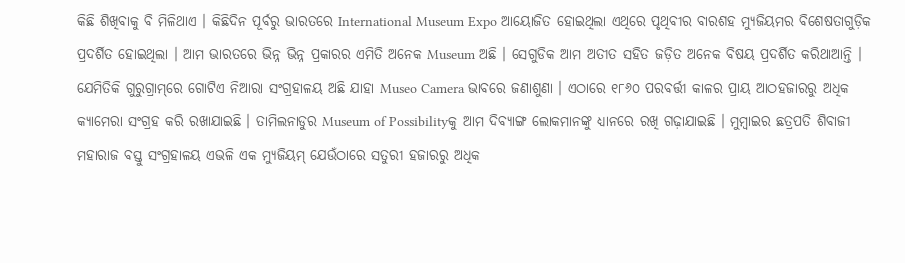କିଛି ଶିଖିବାକୁ ବି ମିଳିଥାଏ । କିଛିଦିନ ପୂର୍ବରୁ ଭାରତରେ International Museum Expo ଆୟୋଜିତ ହୋଇଥିଲା ଏଥିରେ ପୃଥିବୀର ବାରଶହ ମ୍ୟୁଜିୟମର ବିଶେଷତାଗୁଡ଼ିକ ପ୍ରଦର୍ଶିତ ହୋଇଥିଲା । ଆମ ଭାରତରେ ଭିନ୍ନ ଭିନ୍ନ ପ୍ରକାରର ଏମିତି ଅନେକ Museum ଅଛି । ସେଗୁଡିକ ଆମ ଅତୀତ ସହିତ ଜଡ଼ିତ ଅନେକ ବିଷୟ ପ୍ରଦର୍ଶିତ କରିଥାଆନ୍ତି । ଯେମିତିକି ଗୁରୁଗ୍ରାମ୍‌ରେ ଗୋଟିଏ ନିଆରା ସଂଗ୍ରହାଳୟ ଅଛି ଯାହା Museo Camera ଭାବରେ ଜଣାଶୁଣା । ଏଠାରେ ୧୮୬୦ ପରବର୍ତ୍ତୀ କାଳର ପ୍ରାୟ ଆଠହଜାରରୁ ଅଧିକ କ୍ୟାମେରା ସଂଗ୍ରହ କରି ରଖାଯାଇଛି । ତାମିଲନାଡୁର Museum of Possibilityକୁ ଆମ ଦିବ୍ୟାଙ୍ଗ ଲୋକମାନଙ୍କୁ ଧ୍ୟାନରେ ରଖି ଗଢ଼ାଯାଇଛି । ମୁମ୍ବାଇର ଛତ୍ରପତି ଶିବାଜୀ ମହାରାଜ ବସ୍ତୁ ସଂଗ୍ରହାଳୟ ଏଭଳି ଏକ ମ୍ୟୁଜିୟମ୍ ଯେଉଁଠାରେ ସତୁରୀ ହଜାରରୁ ଅଧିକ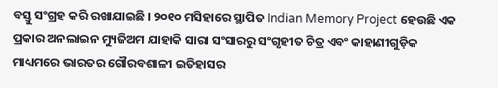ବସ୍ତୁ ସଂଗ୍ରହ କରି ରଖାଯାଇଛି । ୨୦୧୦ ମସିହାରେ ସ୍ଥାପିତ Indian Memory Project ହେଉଛି ଏକ ପ୍ରକାର ଅନଲାଇନ ମ୍ୟୁଜିଅମ ଯାହାକି ସାରା ସଂସାରରୁ ସଂଗୃହୀତ ଚିତ୍ର ଏବଂ କାହାଣୀଗୁଡ଼ିକ ମାଧ୍ୟମରେ ଭାରତର ଗୌରବଶାଳୀ ଇତିହାସର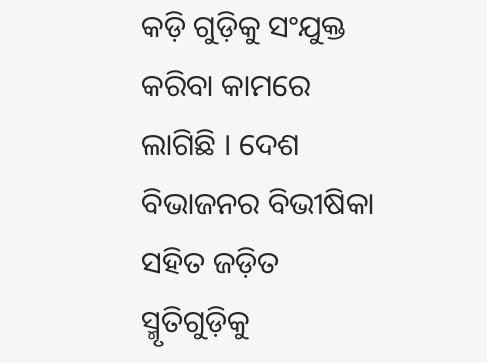କଡ଼ି ଗୁଡ଼ିକୁ ସଂଯୁକ୍ତ କରିବା କାମରେ ଲାଗିଛି । ଦେଶ ବିଭାଜନର ବିଭୀଷିକା ସହିତ ଜଡ଼ିତ ସ୍ମୃତିଗୁଡ଼ିକୁ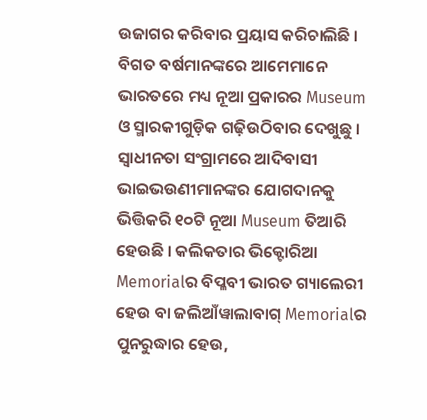ଉଜାଗର କରିବାର ପ୍ରୟାସ କରିଚାଲିଛି । ବିଗତ ବର୍ଷମାନଙ୍କରେ ଆମେମାନେ ଭାରତରେ ମଧ୍ୟ ନୂଆ ପ୍ରକାରର Museum ଓ ସ୍ମାରକୀଗୁଡ଼ିକ ଗଢ଼ିଉଠିବାର ଦେଖୁଛୁ । ସ୍ୱାଧୀନତା ସଂଗ୍ରାମରେ ଆଦିବାସୀ ଭାଇଭଉଣୀମାନଙ୍କର ଯୋଗଦାନକୁ ଭିତ୍ତିକରି ୧୦ଟି ନୂଆ Museum ତିଆରି ହେଉଛି । କଲିକତାର ଭିକ୍ଟୋରିଆ Memorialର ବିପ୍ଳବୀ ଭାରତ ଗ୍ୟାଲେରୀ ହେଉ ବା ଜଲିଆଁୱାଲାବାଗ୍ Memorialର ପୁନରୁଦ୍ଧାର ହେଉ,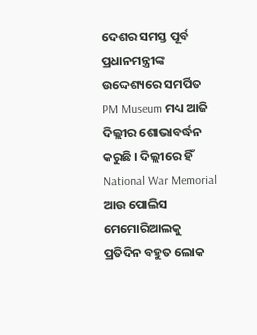ଦେଶର ସମସ୍ତ ପୂର୍ବ ପ୍ରଧାନମନ୍ତ୍ରୀଙ୍କ ଉଦ୍ଦେଶ୍ୟରେ ସମର୍ପିତ PM Museum ମଧ୍ୟ ଆଜି ଦିଲ୍ଲୀର ଶୋଭାବର୍ଦ୍ଧନ କରୁଛି । ଦିଲ୍ଲୀରେ ହିଁ National War Memorial ଆଉ ପୋଲିସ ମେମୋରିଆଲକୁ ପ୍ରତିଦିନ ବହୁତ ଲୋକ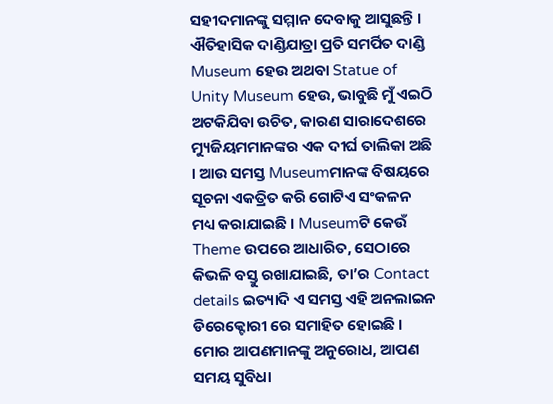ସହୀଦମାନଙ୍କୁ ସମ୍ମାନ ଦେବାକୁ ଆସୁଛନ୍ତି । ଐତିହାସିକ ଦାଣ୍ଡିଯାତ୍ରା ପ୍ରତି ସମର୍ପିତ ଦାଣ୍ଡି Museum ହେଉ ଅଥବା Statue of Unity Museum ହେଉ, ଭାବୁଛି ମୁଁ ଏଇଠି ଅଟକିଯିବା ଉଚିତ, କାରଣ ସାରାଦେଶରେ ମ୍ୟୁଜିୟମମାନଙ୍କର ଏକ ଦୀର୍ଘ ତାଲିକା ଅଛି । ଆଉ ସମସ୍ତ Museumମାନଙ୍କ ବିଷୟରେ ସୂଚନା ଏକତ୍ରିତ କରି ଗୋଟିଏ ସଂକଳନ ମଧ୍ୟ କରାଯାଇଛି । Museumଟି କେଉଁ Theme ଉପରେ ଆଧାରିତ, ସେଠାରେ କିଭଳି ବସ୍ତୁ ରଖାଯାଇଛି, ତା’ର Contact details ଇତ୍ୟାଦି ଏ ସମସ୍ତ ଏହି ଅନଲାଇନ ଡିରେକ୍ଟୋରୀ ରେ ସମାହିତ ହୋଇଛି । ମୋର ଆପଣମାନଙ୍କୁ ଅନୁରୋଧ, ଆପଣ ସମୟ ସୁବିଧା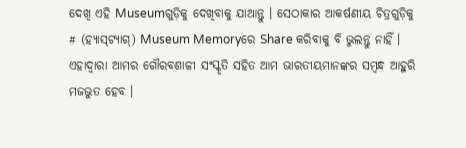ଦେଖି ଏହି Museumଗୁଡ଼ିକୁ ଦେଖିବାକୁ ଯାଆନ୍ତୁ । ସେଠାକାର ଆକର୍ଷଣୀୟ ଚିତ୍ରଗୁଡ଼ିକୁ # (ହ୍ୟାସ୍‌ଟ୍ୟାଗ୍‌) Museum Memoryରେ Share କରିବାକୁ ବି ଭୁଲନ୍ତୁ ନାହିଁ । ଏହାଦ୍ୱାରା ଆମର ଗୌରବଶାଳୀ ସଂସ୍କୃତି ସହିତ ଆମ ଭାରତୀୟମାନଙ୍କର ସମ୍ବନ୍ଧ ଆହୁରି ମଜଭୁତ ହେବ ।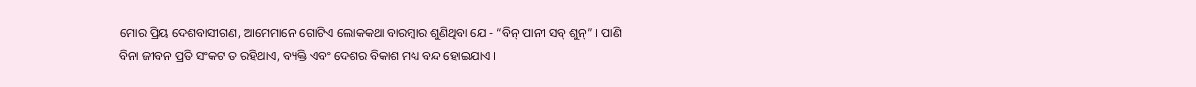ମୋର ପ୍ରିୟ ଦେଶବାସୀଗଣ, ଆମେମାନେ ଗୋଟିଏ ଲୋକକଥା ବାରମ୍ବାର ଶୁଣିଥିବା ଯେ - “ବିନ୍ ପାନୀ ସବ୍ ଶୁନ୍‌” । ପାଣି ବିନା ଜୀବନ ପ୍ରତି ସଂକଟ ତ ରହିଥାଏ, ବ୍ୟକ୍ତି ଏବଂ ଦେଶର ବିକାଶ ମଧ୍ୟ ବନ୍ଦ ହୋଇଯାଏ ।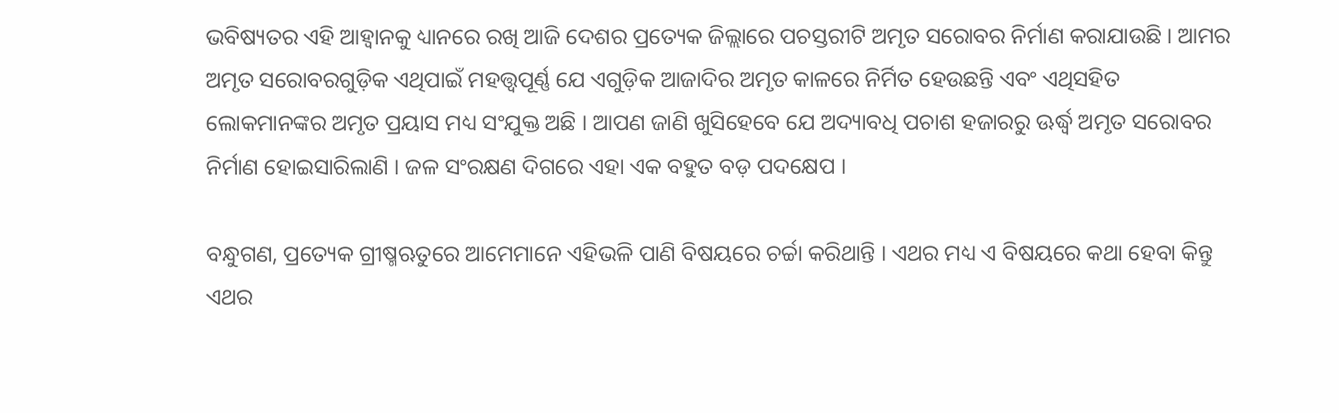ଭବିଷ୍ୟତର ଏହି ଆହ୍ୱାନକୁ ଧ୍ୟାନରେ ରଖି ଆଜି ଦେଶର ପ୍ରତ୍ୟେକ ଜିଲ୍ଲାରେ ପଚସ୍ତରୀଟି ଅମୃତ ସରୋବର ନିର୍ମାଣ କରାଯାଉଛି । ଆମର ଅମୃତ ସରୋବରଗୁଡ଼ିକ ଏଥିପାଇଁ ମହତ୍ତ୍ୱପୂର୍ଣ୍ଣ ଯେ ଏଗୁଡ଼ିକ ଆଜାଦିର ଅମୃତ କାଳରେ ନିର୍ମିତ ହେଉଛନ୍ତି ଏବଂ ଏଥିସହିତ ଲୋକମାନଙ୍କର ଅମୃତ ପ୍ରୟାସ ମଧ୍ୟ ସଂଯୁକ୍ତ ଅଛି । ଆପଣ ଜାଣି ଖୁସିହେବେ ଯେ ଅଦ୍ୟାବଧି ପଚାଶ ହଜାରରୁ ଊର୍ଦ୍ଧ୍ୱ ଅମୃତ ସରୋବର ନିର୍ମାଣ ହୋଇସାରିଲାଣି । ଜଳ ସଂରକ୍ଷଣ ଦିଗରେ ଏହା ଏକ ବହୁତ ବଡ଼ ପଦକ୍ଷେପ ।

ବନ୍ଧୁଗଣ, ପ୍ରତ୍ୟେକ ଗ୍ରୀଷ୍ମଋତୁରେ ଆମେମାନେ ଏହିଭଳି ପାଣି ବିଷୟରେ ଚର୍ଚ୍ଚା କରିଥାନ୍ତି । ଏଥର ମଧ୍ୟ ଏ ବିଷୟରେ କଥା ହେବା କିନ୍ତୁ ଏଥର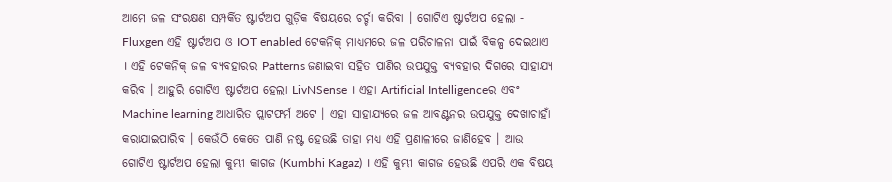ଆମେ ଜଳ ସଂରକ୍ଷଣ ସମ୍ପର୍କିତ ଷ୍ଟାର୍ଟଅପ ଗୁଡ଼ିକ ବିଷୟରେ ଚର୍ଚ୍ଚା କରିବା । ଗୋଟିଏ ଷ୍ଟାର୍ଟଅପ ହେଲା - Fluxgen ଏହି ଷ୍ଟାର୍ଟଅପ ଓ IOT enabled ଟେକନିକ୍ ମାଧ୍ୟମରେ ଜଳ ପରିଚାଳନା ପାଇଁ ବିକଳ୍ପ ଦେଇଥାଏ । ଏହି ଟେକନିକ୍ ଜଳ ବ୍ୟବହାରର Patterns ଜଣାଇବା ସହିତ ପାଣିର ଉପଯୁକ୍ତ ବ୍ୟବହାର ଦିଗରେ ସାହାଯ୍ୟ କରିବ । ଆହୁରି ଗୋଟିଏ ଷ୍ଟାର୍ଟଅପ ହେଲା LivNSense । ଏହା Artificial Intelligenceର ଏବଂ Machine learning ଆଧାରିତ ପ୍ଲାଟଫର୍ମ ଅଟେ । ଏହା ସାହାଯ୍ୟରେ ଜଳ ଆବଣ୍ଟନର ଉପଯୁକ୍ତ ଦେଖାଚାହାଁ କରାଯାଇପାରିବ । କେଉଁଠି କେତେ ପାଣି ନଷ୍ଟ ହେଉଛି ତାହା ମଧ୍ୟ ଏହି ପ୍ରଣାଳୀରେ ଜାଣିହେବ । ଆଉ ଗୋଟିଏ ଷ୍ଟାର୍ଟଅପ ହେଲା କୁମ୍ଭୀ କାଗଜ (Kumbhi Kagaz) । ଏହି କୁମ୍ଭୀ କାଗଜ ହେଉଛି ଏପରି ଏକ ବିଷୟ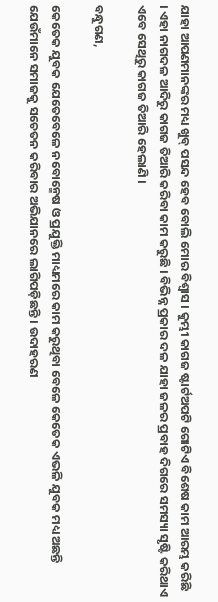ଯାହା ଆପଣମାନଙ୍କର ମଧ୍ୟ ଖୁବ୍ ପସନ୍ଦ ହେବ ବୋଲି ମୋର ବିଶ୍ୱାସ । କୁମ୍ଭୀ କାଗଜ ଷ୍ଟାର୍ଟଅପଟି ଗୋଟିଏ ବିଶେଷ କାମ ଆରମ୍ଭ କରିଛି । ଏହା ନାଗଦଳ ଆଦିରୁ କାଗଜ ତିଆରି କରିବା କାମ କରୁଛି । ବିଭିନ୍ନ ପ୍ରକାର ଦଳ ଯାହା ଜଳର ପ୍ରବାହ ଦିଗରେ ସମସ୍ୟା ସୃଷ୍ଟି କରିଥାଏ ଏବେ ସେଥିରୁ କାଗଜ ତିଆରି ହେଲାଣି ।

ବନ୍ଧୁଗଣ,

କେତେକ ଯୁବକ ଯେତେବେଳେ ନବୋନ୍ମେଷ ଓ ପ୍ରଯୁକ୍ତି ମାଧ୍ୟମରେ କାମ କରୁଥିବା ବେଳେ କେତେକ ଏଭଳି ଯୁବକ ମଧ୍ୟ ଅଛନ୍ତି ଯେଉଁମାନେ ସମାଜକୁ ସଚେତନ କରିବାର ଅଭିଯାନରେ ଲାଗିପଡ଼ିଛନ୍ତି । ଉଦାହରଣ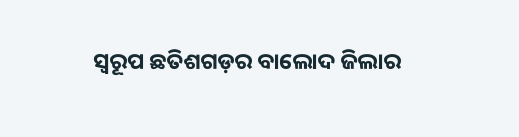ସ୍ୱରୂପ ଛତିଶଗଡ଼ର ବାଲୋଦ ଜିଲାର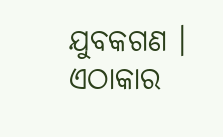ଯୁବକଗଣ । ଏଠାକାର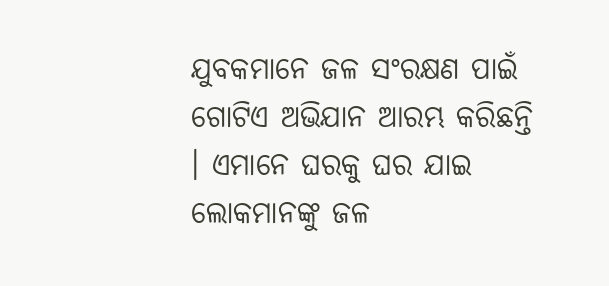ଯୁବକମାନେ ଜଳ ସଂରକ୍ଷଣ ପାଇଁ ଗୋଟିଏ ଅଭିଯାନ ଆରମ୍ଭ କରିଛନ୍ତି । ଏମାନେ ଘରକୁ ଘର ଯାଇ ଲୋକମାନଙ୍କୁ ଜଳ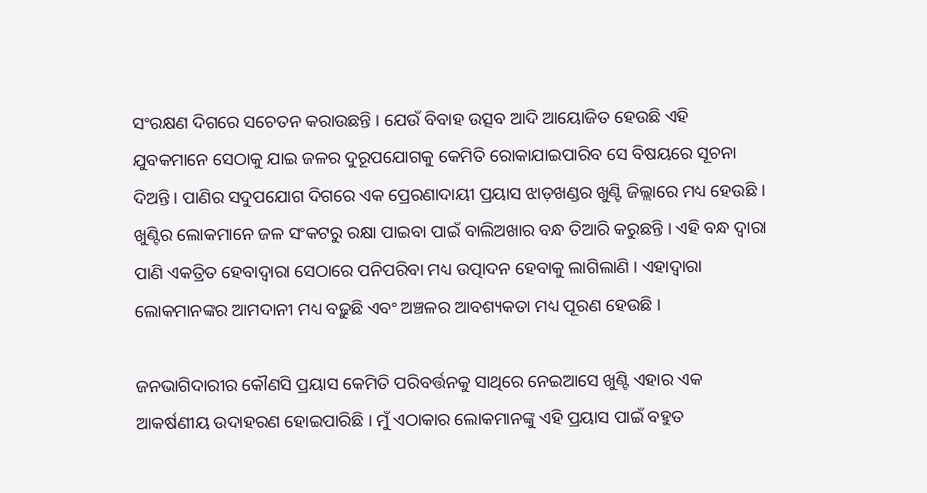ସଂରକ୍ଷଣ ଦିଗରେ ସଚେତନ କରାଉଛନ୍ତି । ଯେଉଁ ବିବାହ ଉତ୍ସବ ଆଦି ଆୟୋଜିତ ହେଉଛି ଏହି ଯୁବକମାନେ ସେଠାକୁ ଯାଇ ଜଳର ଦୁରୂପଯୋଗକୁ କେମିତି ରୋକାଯାଇପାରିବ ସେ ବିଷୟରେ ସୂଚନା ଦିଅନ୍ତି । ପାଣିର ସଦୁପଯୋଗ ଦିଗରେ ଏକ ପ୍ରେରଣାଦାୟୀ ପ୍ରୟାସ ଝାଡ଼ଖଣ୍ଡର ଖୁଣ୍ଟି ଜିଲ୍ଲାରେ ମଧ୍ୟ ହେଉଛି । ଖୁଣ୍ଟିର ଲୋକମାନେ ଜଳ ସଂକଟରୁ ରକ୍ଷା ପାଇବା ପାଇଁ ବାଲିଅଖାର ବନ୍ଧ ତିଆରି କରୁଛନ୍ତି । ଏହି ବନ୍ଧ ଦ୍ୱାରା ପାଣି ଏକତ୍ରିତ ହେବାଦ୍ୱାରା ସେଠାରେ ପନିପରିବା ମଧ୍ୟ ଉତ୍ପାଦନ ହେବାକୁ ଲାଗିଲାଣି । ଏହାଦ୍ୱାରା ଲୋକମାନଙ୍କର ଆମଦାନୀ ମଧ୍ୟ ବଢ଼ୁଛି ଏବଂ ଅଞ୍ଚଳର ଆବଶ୍ୟକତା ମଧ୍ୟ ପୂରଣ ହେଉଛି ।

ଜନଭାଗିଦାରୀର କୌଣସି ପ୍ରୟାସ କେମିତି ପରିବର୍ତ୍ତନକୁ ସାଥିରେ ନେଇଆସେ ଖୁଣ୍ଟି ଏହାର ଏକ ଆକର୍ଷଣୀୟ ଉଦାହରଣ ହୋଇପାରିଛି । ମୁଁ ଏଠାକାର ଲୋକମାନଙ୍କୁ ଏହି ପ୍ରୟାସ ପାଇଁ ବହୁତ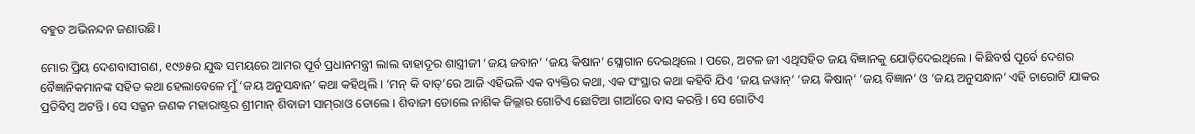ବହୁତ ଅଭିନନ୍ଦନ ଜଣାଉଛି।

ମୋର ପ୍ରିୟ ଦେଶବାସୀଗଣ, ୧୯୬୫ର ଯୁଦ୍ଧ ସମୟରେ ଆମର ପୂର୍ବ ପ୍ରଧାନମନ୍ତ୍ରୀ ଲାଲ ବାହାଦୂର ଶାସ୍ତ୍ରୀଜୀ ‘ଜୟ ଜବାନ’ ‘ଜୟ କିଷାନ’ ସ୍ଲୋଗାନ ଦେଇଥିଲେ । ପରେ, ଅଟଳ ଜୀ ଏଥିସହିତ ଜୟ ବିଜ୍ଞାନକୁ ଯୋଡ଼ିଦେଇଥିଲେ । କିଛିବର୍ଷ ପୂର୍ବେ ଦେଶର ବୈଜ୍ଞାନିକମାନଙ୍କ ସହିତ କଥା ହେଲାବେଳେ ମୁଁ ‘ଜୟ ଅନୁସନ୍ଧାନ’ କଥା କହିଥିଲି । ‘ମନ୍ କି ବାତ୍‌’ରେ ଆଜି ଏହିଭଳି ଏକ ବ୍ୟକ୍ତିର କଥା, ଏକ ସଂସ୍ଥାର କଥା କହିବି ଯିଏ ‘ଜୟ ଜୱାନ୍‌’ ‘ଜୟ କିଷାନ୍‌’ ‘ଜୟ ବିଜ୍ଞାନ’ ଓ ‘ଜୟ ଅନୁସନ୍ଧାନ’ ଏହି ଚାରୋଟି ଯାକର ପ୍ରତିବିମ୍ବ ଅଟନ୍ତି । ସେ ସଜ୍ଜନ ଜଣକ ମହାରାଷ୍ଟ୍ରର ଶ୍ରୀମାନ୍ ଶିବାଜୀ ସାମ୍‌ରାଓ ଡୋଲେ । ଶିବାଜୀ ଡୋଲେ ନାଶିକ ଜିଲ୍ଲାର ଗୋଟିଏ ଛୋଟିଆ ଗାଆଁରେ ବାସ କରନ୍ତି । ସେ ଗୋଟିଏ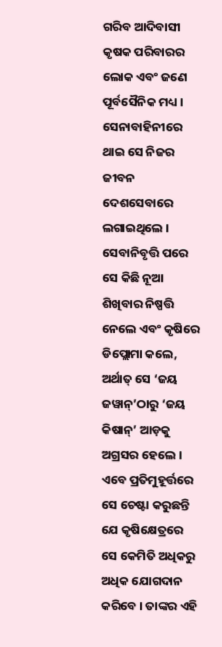ଗରିବ ଆଦିବାସୀ କୃଷକ ପରିବାରର ଲୋକ ଏବଂ ଜଣେ ପୂର୍ବସୈନିକ ମଧ୍ୟ । ସେନାବାହିନୀରେ ଥାଇ ସେ ନିଜର ଜୀବନ ଦେଶସେବାରେ ଲଗାଇଥିଲେ । ସେବାନିବୃତ୍ତି ପରେ ସେ କିଛି ନୂଆ ଶିଖିବାର ନିଷ୍ପତ୍ତି ନେଲେ ଏବଂ କୃଷିରେ ଡିପ୍ଲୋମା କଲେ, ଅର୍ଥାତ୍ ସେ ‘ଜୟ ଜୱାନ୍‌’ଠାରୁ ‘ଜୟ କିଷାନ୍‌’ ଆଡ଼କୁ ଅଗ୍ରସର ହେଲେ । ଏବେ ପ୍ରତିମୁହୂର୍ତ୍ତରେ ସେ ଚେଷ୍ଟା କରୁଛନ୍ତି ଯେ କୃଷିକ୍ଷେତ୍ରରେ ସେ କେମିତି ଅଧିକରୁ ଅଧିକ ଯୋଗଦାନ କରିବେ । ତାଙ୍କର ଏହି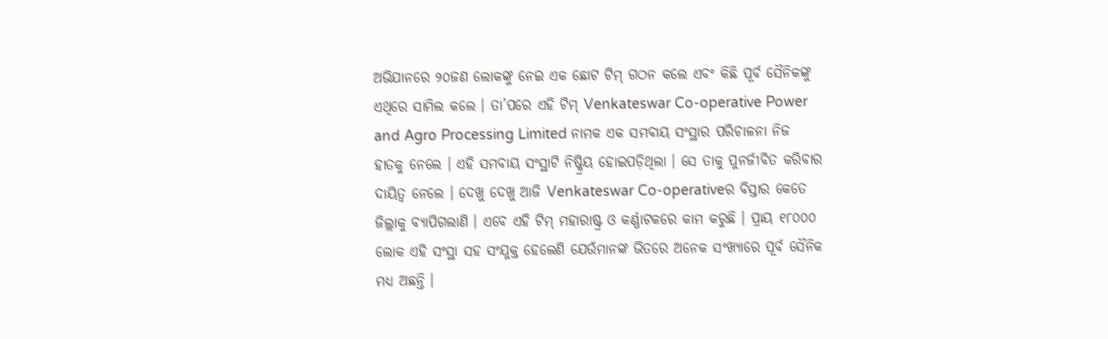ଅଭିଯାନରେ ୨୦ଜଣ ଲୋକଙ୍କୁ ନେଇ ଏକ ଛୋଟ ଟିମ୍ ଗଠନ କଲେ ଏବଂ କିଛି ପୂର୍ବ ସୈନିକଙ୍କୁ ଏଥିରେ ସାମିଲ କଲେ । ତା’ପରେ ଏହି ଟିମ୍ Venkateswar Co-operative Power and Agro Processing Limited ନାମକ ଏକ ସମବାୟ ସଂସ୍ଥାର ପରିଚାଳନା ନିଜ ହାତକୁ ନେଲେ । ଏହି ସମବାୟ ସଂସ୍ଥାଟି ନିଷ୍କ୍ରିୟ ହୋଇପଡ଼ିଥିଲା । ସେ ତାକୁ ପୁନର୍ଜୀବିତ କରିବାର ଦାୟିତ୍ୱ ନେଲେ । ଦେଖୁ ଦେଖୁ ଆଜି Venkateswar Co-operativeର ବିସ୍ତାର କେତେ ଜିଲ୍ଲାକୁ ବ୍ୟାପିଗଲାଣି । ଏବେ ଏହି ଟିମ୍ ମହାରାଷ୍ଟ୍ର ଓ କର୍ଣ୍ଣାଟକରେ କାମ କରୁଛି । ପ୍ରାୟ ୧୮୦୦୦ ଲୋକ ଏହି ସଂସ୍ଥା ସହ ସଂଯୁକ୍ତ ହେଲେଣି ଯେଉଁମାନଙ୍କ ଭିତରେ ଅନେକ ସଂଖ୍ୟାରେ ପୂର୍ବ ସୈନିକ ମଧ୍ୟ ଅଛନ୍ତି ।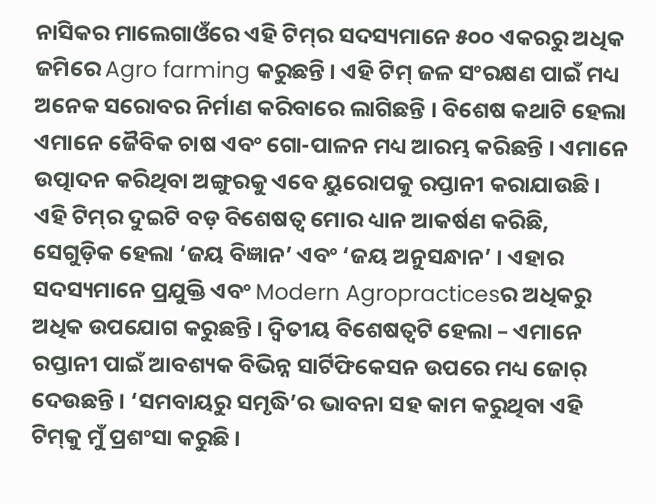ନାସିକର ମାଲେଗାଓଁରେ ଏହି ଟିମ୍‌ର ସଦସ୍ୟମାନେ ୫୦୦ ଏକରରୁ ଅଧିକ ଜମିରେ Agro farming କରୁଛନ୍ତି । ଏହି ଟିମ୍ ଜଳ ସଂରକ୍ଷଣ ପାଇଁ ମଧ୍ୟ ଅନେକ ସରୋବର ନିର୍ମାଣ କରିବାରେ ଲାଗିଛନ୍ତି । ବିଶେଷ କଥାଟି ହେଲା ଏମାନେ ଜୈବିକ ଚାଷ ଏବଂ ଗୋ-ପାଳନ ମଧ୍ୟ ଆରମ୍ଭ କରିଛନ୍ତି । ଏମାନେ ଉତ୍ପାଦନ କରିଥିବା ଅଙ୍ଗୁରକୁ ଏବେ ୟୁରୋପକୁ ରପ୍ତାନୀ କରାଯାଉଛି । ଏହି ଟିମ୍‌ର ଦୁଇଟି ବଡ଼ ବିଶେଷତ୍ୱ ମୋର ଧ୍ୟାନ ଆକର୍ଷଣ କରିଛି, ସେଗୁଡ଼ିକ ହେଲା ‘ଜୟ ବିଜ୍ଞାନ’ ଏବଂ ‘ଜୟ ଅନୁସନ୍ଧାନ’ । ଏହାର ସଦସ୍ୟମାନେ ପ୍ରଯୁକ୍ତି ଏବଂ Modern Agropracticesର ଅଧିକରୁ ଅଧିକ ଉପଯୋଗ କରୁଛନ୍ତି । ଦ୍ୱିତୀୟ ବିଶେଷତ୍ୱଟି ହେଲା – ଏମାନେ ରପ୍ତାନୀ ପାଇଁ ଆବଶ୍ୟକ ବିଭିନ୍ନ ସାର୍ଟିଫିକେସନ ଉପରେ ମଧ୍ୟ ଜୋର୍ ଦେଉଛନ୍ତି । ‘ସମବାୟରୁ ସମୃଦ୍ଧି’ର ଭାବନା ସହ କାମ କରୁଥିବା ଏହି ଟିମ୍‌କୁ ମୁଁ ପ୍ରଶଂସା କରୁଛି ।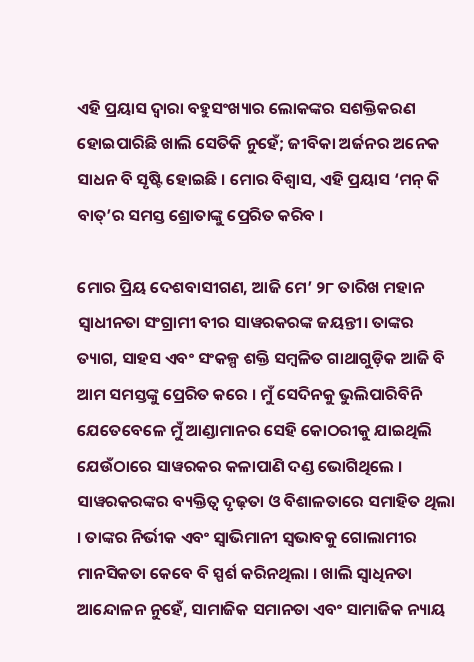ଏହି ପ୍ରୟାସ ଦ୍ୱାରା ବହୁସଂଖ୍ୟାର ଲୋକଙ୍କର ସଶକ୍ତିକରଣ ହୋଇପାରିଛି ଖାଲି ସେତିକି ନୁହେଁ; ଜୀବିକା ଅର୍ଜନର ଅନେକ ସାଧନ ବି ସୃଷ୍ଟି ହୋଇଛି । ମୋର ବିଶ୍ୱାସ, ଏହି ପ୍ରୟାସ ‘ମନ୍ କି ବାତ୍‌’ର ସମସ୍ତ ଶ୍ରୋତାଙ୍କୁ ପ୍ରେରିତ କରିବ ।

ମୋର ପ୍ରିୟ ଦେଶବାସୀଗଣ, ଆଜି ମେ’ ୨୮ ତାରିଖ ମହାନ ସ୍ୱାଧୀନତା ସଂଗ୍ରାମୀ ବୀର ସାୱରକରଙ୍କ ଜୟନ୍ତୀ। ତାଙ୍କର ତ୍ୟାଗ, ସାହସ ଏବଂ ସଂକଳ୍ପ ଶକ୍ତି ସମ୍ବଳିତ ଗାଥାଗୁଡ଼ିକ ଆଜି ବି ଆମ ସମସ୍ତଙ୍କୁ ପ୍ରେରିତ କରେ । ମୁଁ ସେଦିନକୁ ଭୁଲିପାରିବିନି ଯେତେବେଳେ ମୁଁ ଆଣ୍ଡାମାନର ସେହି କୋଠରୀକୁ ଯାଇଥିଲି ଯେଉଁଠାରେ ସାୱରକର କଳାପାଣି ଦଣ୍ଡ ଭୋଗିଥିଲେ । ସାୱରକରଙ୍କର ବ୍ୟକ୍ତିତ୍ୱ ଦୃଢ଼ତା ଓ ବିଶାଳତାରେ ସମାହିତ ଥିଲା । ତାଙ୍କର ନିର୍ଭୀକ ଏବଂ ସ୍ୱାଭିମାନୀ ସ୍ୱଭାବକୁ ଗୋଲାମୀର ମାନସିକତା କେବେ ବି ସ୍ପର୍ଶ କରିନଥିଲା । ଖାଲି ସ୍ୱାଧିନତା ଆନ୍ଦୋଳନ ନୁହେଁ, ସାମାଜିକ ସମାନତା ଏବଂ ସାମାଜିକ ନ୍ୟାୟ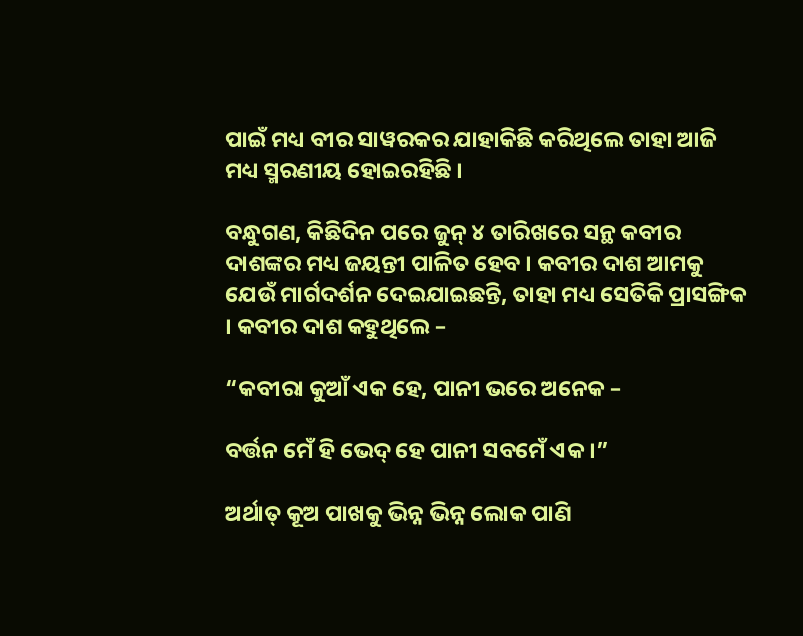ପାଇଁ ମଧ୍ୟ ବୀର ସାୱରକର ଯାହାକିଛି କରିଥିଲେ ତାହା ଆଜି ମଧ୍ୟ ସ୍ମରଣୀୟ ହୋଇରହିଛି ।

ବନ୍ଧୁଗଣ, କିଛିଦିନ ପରେ ଜୁନ୍ ୪ ତାରିଖରେ ସନ୍ଥ କବୀର ଦାଶଙ୍କର ମଧ୍ୟ ଜୟନ୍ତୀ ପାଳିତ ହେବ । କବୀର ଦାଶ ଆମକୁ ଯେଉଁ ମାର୍ଗଦର୍ଶନ ଦେଇଯାଇଛନ୍ତି, ତାହା ମଧ୍ୟ ସେତିକି ପ୍ରାସଙ୍ଗିକ । କବୀର ଦାଶ କହୁଥିଲେ –

“କବୀରା କୁଆଁ ଏକ ହେ, ପାନୀ ଭରେ ଅନେକ –

ବର୍ତ୍ତନ ମେଁ ହି ଭେଦ୍ ହେ ପାନୀ ସବମେଁ ଏକ ।”

ଅର୍ଥାତ୍ କୂଅ ପାଖକୁ ଭିନ୍ନ ଭିନ୍ନ ଲୋକ ପାଣି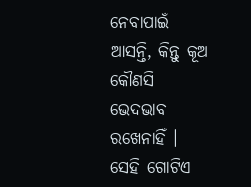ନେବାପାଇଁ ଆସନ୍ତି, କିନ୍ତୁ କୂଅ କୌଣସି ଭେଦଭାବ ରଖେନାହିଁ । ସେହି ଗୋଟିଏ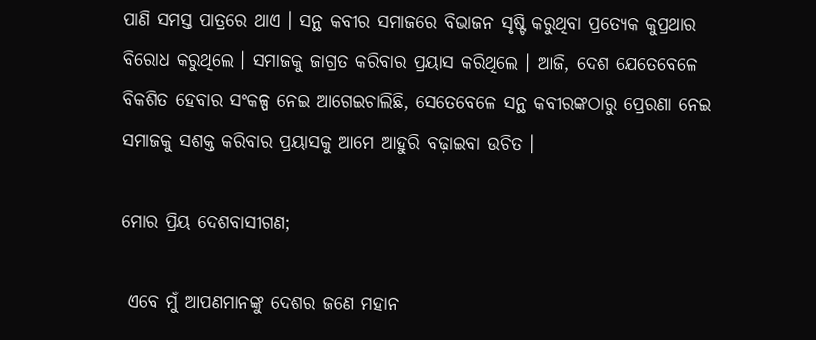ପାଣି ସମସ୍ତ ପାତ୍ରରେ ଥାଏ । ସନ୍ଥ କବୀର ସମାଜରେ ବିଭାଜନ ସୃଷ୍ଟି କରୁଥିବା ପ୍ରତ୍ୟେକ କୁପ୍ରଥାର ବିରୋଧ କରୁଥିଲେ । ସମାଜକୁ ଜାଗ୍ରତ କରିବାର ପ୍ରୟାସ କରିଥିଲେ । ଆଜି, ଦେଶ ଯେତେବେଳେ ବିକଶିତ ହେବାର ସଂକଳ୍ପ ନେଇ ଆଗେଇଚାଲିଛି, ସେତେବେଳେ ସନ୍ଥ କବୀରଙ୍କଠାରୁ ପ୍ରେରଣା ନେଇ ସମାଜକୁ ସଶକ୍ତ କରିବାର ପ୍ରୟାସକୁ ଆମେ ଆହୁରି ବଢ଼ାଇବା ଉଚିତ ।

ମୋର ପ୍ରିୟ ଦେଶବାସୀଗଣ;

 ଏବେ ମୁଁ ଆପଣମାନଙ୍କୁ ଦେଶର ଜଣେ ମହାନ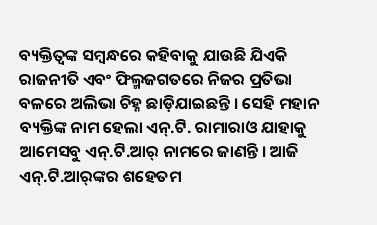ବ୍ୟକ୍ତିତ୍ୱଙ୍କ ସମ୍ବନ୍ଧରେ କହିବାକୁ ଯାଉଛି ଯିଏକି ରାଜନୀତି ଏବଂ ଫିଲ୍ମଜଗତରେ ନିଜର ପ୍ରତିଭା ବଳରେ ଅଲିଭା ଚିହ୍ନ ଛାଡ଼ିଯାଇଛନ୍ତି । ସେହି ମହାନ ବ୍ୟକ୍ତିଙ୍କ ନାମ ହେଲା ଏନ୍‌.ଟି. ରାମାରାଓ ଯାହାକୁ ଆମେସବୁ ଏନ୍‌.ଟି.ଆର୍ ନାମରେ ଜାଣନ୍ତି । ଆଜି ଏନ୍‌.ଟି.ଆର୍‌ଙ୍କର ଶହେତମ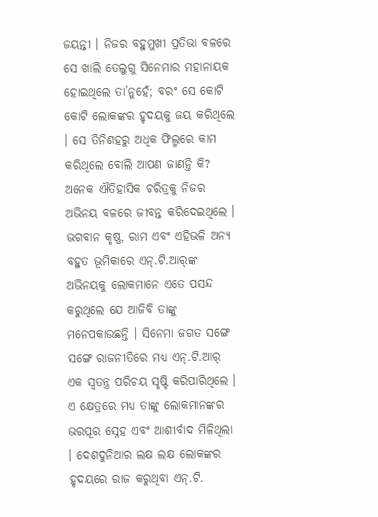ଜୟନ୍ତୀ । ନିଜର ବହୁମୁଖୀ ପ୍ରତିଭା ବଳରେ ସେ ଖାଲି ତେଲୁଗୁ ସିନେମାର ମହାନାୟକ ହୋଇଥିଲେ ତା’ନୁହେଁ; ବରଂ ସେ କୋଟି କୋଟି ଲୋକଙ୍କର ହୃଦୟକୁ ଜୟ କରିଥିଲେ । ସେ ତିନିଶହରୁ ଅଧିକ ଫିଲ୍ମରେ କାମ କରିଥିଲେ ବୋଲି ଆପଣ ଜାଣନ୍ତି କି? ଅନେକ ଐତିହାସିକ ଚରିତ୍ରକୁ ନିଜର ଅଭିନୟ ବଳରେ ଜୀବନ୍ତ କରିଦେଇଥିଲେ । ଭଗବାନ କୃଷ୍ଣ, ରାମ ଏବଂ ଏହିଭଳି ଅନ୍ୟ ବହୁତ ଭୂମିକାରେ ଏନ୍‌.ଟି.ଆର୍‌ଙ୍କ ଅଭିନୟକୁ ଲୋକମାନେ ଏତେ ପସନ୍ଦ କରୁଥିଲେ ଯେ ଆଜିବି ତାଙ୍କୁ ମନେପକାଉଛନ୍ତି । ସିନେମା ଜଗତ ସଙ୍ଗେ ସଙ୍ଗେ ରାଜନୀତିରେ ମଧ୍ୟ ଏନ୍‌.ଟି.ଆର୍ ଏକ ସ୍ୱତନ୍ତ୍ର ପରିଚୟ ସୃଷ୍ଟି କରିପାରିଥିଲେ । ଏ କ୍ଷେତ୍ରରେ ମଧ୍ୟ ତାଙ୍କୁ ଲୋକମାନଙ୍କର ଭରପୂର ସ୍ନେହ ଏବଂ ଆଶୀର୍ବାଦ ମିଳିଥିଲା । ଦେଶଦୁନିଆର ଲକ୍ଷ ଲକ୍ଷ ଲୋକଙ୍କର ହୃଦୟରେ ରାଜ କରୁଥିବା ଏନ୍‌.ଟି.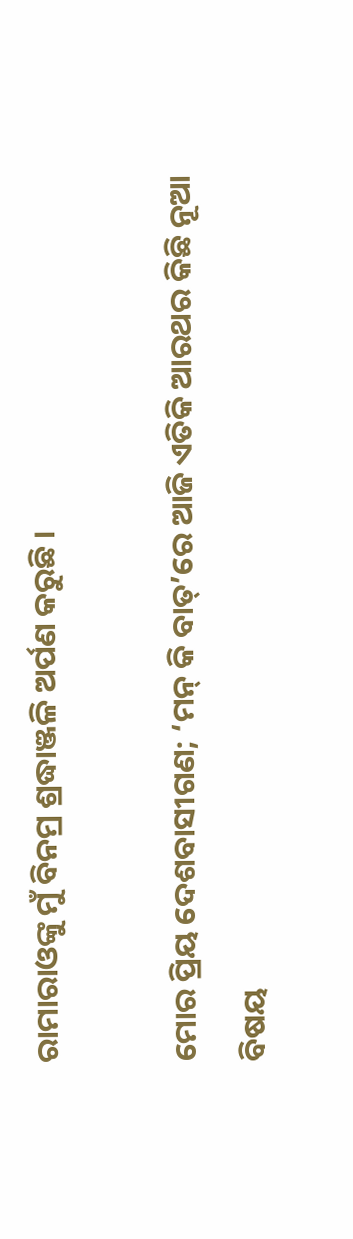ରାମାରାଓଙ୍କୁ ମୁଁ ବିନମ୍ର ଶ୍ରଦ୍ଧାଞ୍ଜଳି ଅର୍ପଣ କରୁଛି ।

ମୋର ପ୍ରିୟ ଦେଶବାସୀଗଣ; ‘ମନ୍ କି ବାତ୍‌’ରେ ଆଜି ଏତିକି ଆରଥର କିଛି ନୂଆ ବିଷୟ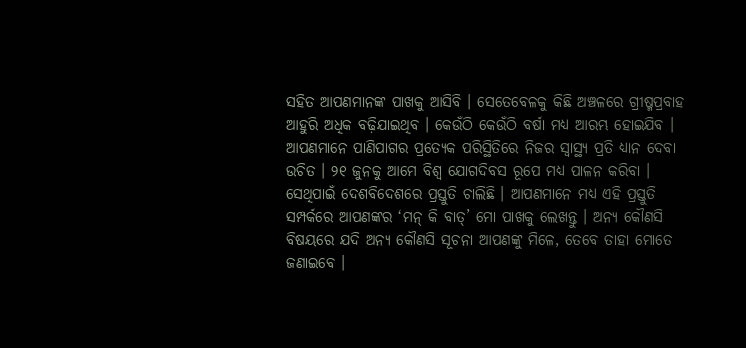ସହିତ ଆପଣମାନଙ୍କ ପାଖକୁ ଆସିବି । ସେତେବେଳକୁ କିଛି ଅଞ୍ଚଳରେ ଗ୍ରୀଷ୍ମପ୍ରବାହ ଆହୁରି ଅଧିକ ବଢ଼ିଯାଇଥିବ । କେଉଁଠି କେଉଁଠି ବର୍ଷା ମଧ୍ୟ ଆରମ୍ଭ ହୋଇଯିବ । ଆପଣମାନେ ପାଣିପାଗର ପ୍ରତ୍ୟେକ ପରିସ୍ଥିତିରେ ନିଜର ସ୍ୱାସ୍ଥ୍ୟ ପ୍ରତି ଧ୍ୟାନ ଦେବା ଉଚିତ । ୨୧ ଜୁନକୁ ଆମେ ବିଶ୍ୱ ଯୋଗଦିବସ ରୂପେ ମଧ୍ୟ ପାଳନ କରିବା । ସେଥିପାଇଁ ଦେଶବିଦେଶରେ ପ୍ରସ୍ତୁତି ଚାଲିଛି । ଆପଣମାନେ ମଧ୍ୟ ଏହି ପ୍ରସ୍ତୁତି ସମ୍ପର୍କରେ ଆପଣଙ୍କର ‘ମନ୍ କି ବାତ୍‌’ ମୋ ପାଖକୁ ଲେଖନ୍ତୁ । ଅନ୍ୟ କୌଣସି ବିଷୟରେ ଯଦି ଅନ୍ୟ କୌଣସି ସୂଚନା ଆପଣଙ୍କୁ ମିଳେ, ତେବେ ତାହା ମୋତେ ଜଣାଇବେ ।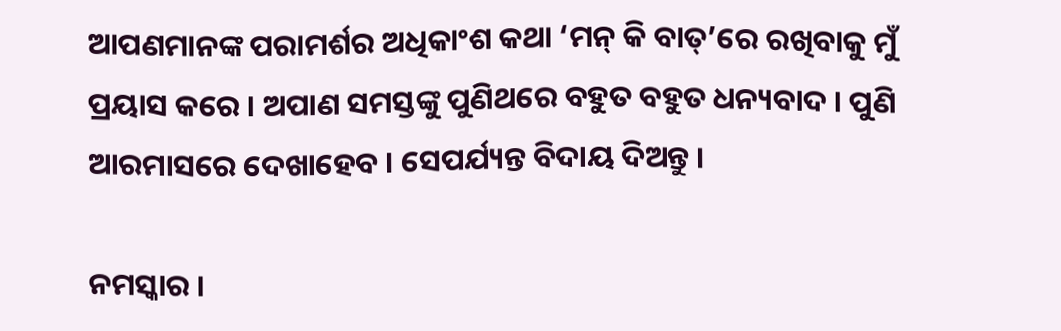ଆପଣମାନଙ୍କ ପରାମର୍ଶର ଅଧିକାଂଶ କଥା ‘ମନ୍ କି ବାତ୍‌’ରେ ରଖିବାକୁ ମୁଁ ପ୍ରୟାସ କରେ । ଅପାଣ ସମସ୍ତଙ୍କୁ ପୁଣିଥରେ ବହୁତ ବହୁତ ଧନ୍ୟବାଦ । ପୁଣି ଆରମାସରେ ଦେଖାହେବ । ସେପର୍ଯ୍ୟନ୍ତ ବିଦାୟ ଦିଅନ୍ତୁ ।

ନମସ୍କାର ।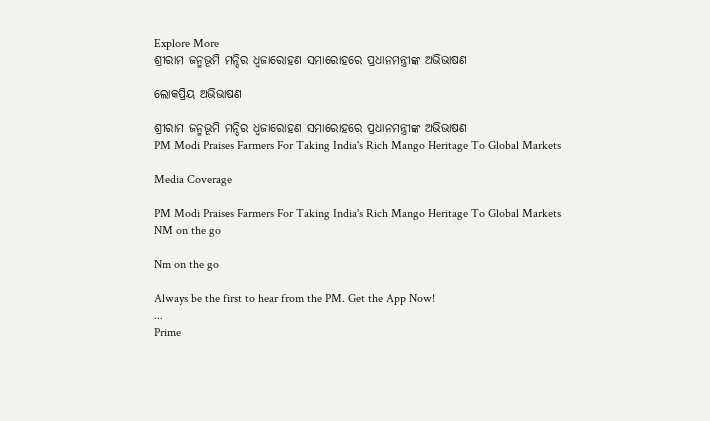Explore More
ଶ୍ରୀରାମ ଜନ୍ମଭୂମି ମନ୍ଦିର ଧ୍ଵଜାରୋହଣ ସମାରୋହରେ ପ୍ରଧାନମନ୍ତ୍ରୀଙ୍କ ଅଭିଭାଷଣ

ଲୋକପ୍ରିୟ ଅଭିଭାଷଣ

ଶ୍ରୀରାମ ଜନ୍ମଭୂମି ମନ୍ଦିର ଧ୍ଵଜାରୋହଣ ସମାରୋହରେ ପ୍ରଧାନମନ୍ତ୍ରୀଙ୍କ ଅଭିଭାଷଣ
PM Modi Praises Farmers For Taking India's Rich Mango Heritage To Global Markets

Media Coverage

PM Modi Praises Farmers For Taking India's Rich Mango Heritage To Global Markets
NM on the go

Nm on the go

Always be the first to hear from the PM. Get the App Now!
...
Prime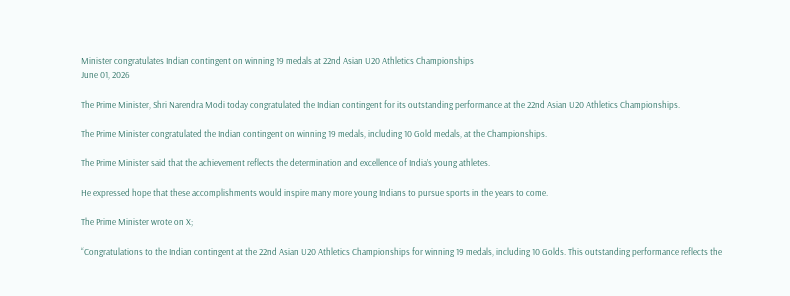Minister congratulates Indian contingent on winning 19 medals at 22nd Asian U20 Athletics Championships
June 01, 2026

The Prime Minister, Shri Narendra Modi today congratulated the Indian contingent for its outstanding performance at the 22nd Asian U20 Athletics Championships.

The Prime Minister congratulated the Indian contingent on winning 19 medals, including 10 Gold medals, at the Championships.

The Prime Minister said that the achievement reflects the determination and excellence of India’s young athletes.

He expressed hope that these accomplishments would inspire many more young Indians to pursue sports in the years to come.

The Prime Minister wrote on X;

“Congratulations to the Indian contingent at the 22nd Asian U20 Athletics Championships for winning 19 medals, including 10 Golds. This outstanding performance reflects the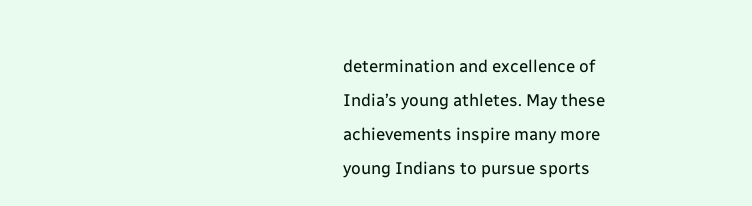determination and excellence of India’s young athletes. May these achievements inspire many more young Indians to pursue sports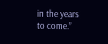in the years to come.”